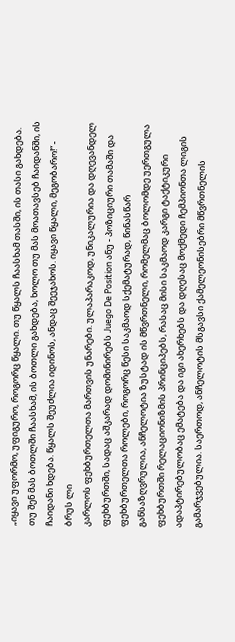„იყავი უფორმო, უფიგურო, როგორც წყალი. თუ წყალს ჩაასხამ თასში, ის თასი გახდება. თუ შენ მას ბოთლში ჩაასხამ, ის ბოთლი გახდება, ხოლო თუ მას მოათავსებ ჩაიდანში, ის ჩაიდანი ხდება. წყალს შეუძლია იდინოს, ანდაც შეეჯახოს. იყავი წყალი, მეგობარო!“ - ბრუს ლი
კარლოს ფეხბურთელთა მართვის უნარები. ულაპარაკოდ, უნიკალურია და დღევანდელ ფეხბურთში, სადაც აშკარად დომინირებს Juego De Position ანუ - პოზიციური თამაში და ფეხბურთელთა როლები, როგორც წესი საკმაოდ სქემატურად, წინასწარ განსაზღვრულია, ანჩელოტია ზუსტად ის მწვრთნელი, რომელმაც ბოლომდე უერთგულა ფეხბურთში რელაციონიზმის პრინციპებს, რასაც მისი საკმაოდ კარგი ტაქტიკური ადაპტირებულობაც ემატება და იგი ახერხებს და დღესაც მოქმედი ჩემპიონთა ლიგის გამარჯვებულია. საერთოდ, ანჩელოტის მსგავსი ქამელეონისებრი მწვრთნელის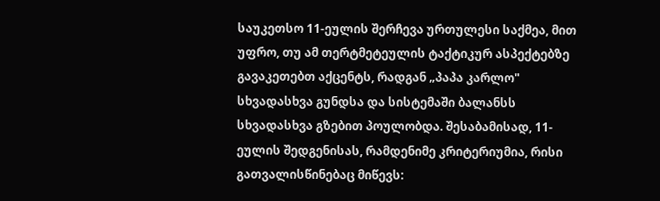საუკეთსო 11-ეულის შერჩევა ურთულესი საქმეა, მით უფრო, თუ ამ თერტმეტეულის ტაქტიკურ ასპექტებზე გავაკეთებთ აქცენტს, რადგან „პაპა კარლო" სხვადასხვა გუნდსა და სისტემაში ბალანსს სხვადასხვა გზებით პოულობდა. შესაბამისად, 11-ეულის შედგენისას, რამდენიმე კრიტერიუმია, რისი გათვალისწინებაც მიწევს: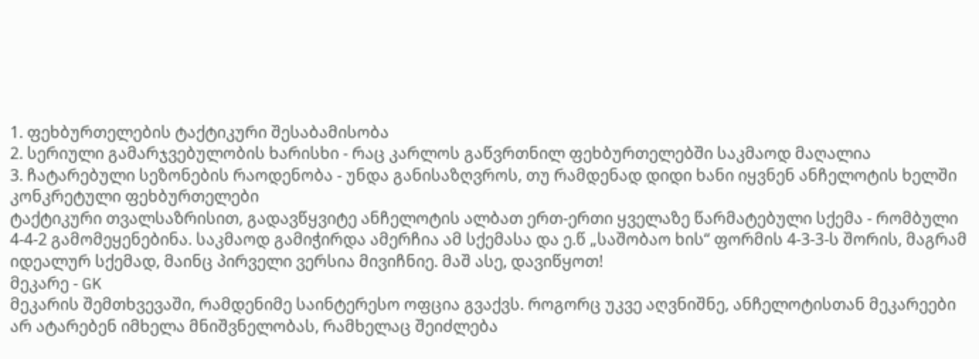1. ფეხბურთელების ტაქტიკური შესაბამისობა
2. სერიული გამარჯვებულობის ხარისხი - რაც კარლოს გაწვრთნილ ფეხბურთელებში საკმაოდ მაღალია
3. ჩატარებული სეზონების რაოდენობა - უნდა განისაზღვროს, თუ რამდენად დიდი ხანი იყვნენ ანჩელოტის ხელში კონკრეტული ფეხბურთელები
ტაქტიკური თვალსაზრისით, გადავწყვიტე ანჩელოტის ალბათ ერთ-ერთი ყველაზე წარმატებული სქემა - რომბული 4-4-2 გამომეყენებინა. საკმაოდ გამიჭირდა ამერჩია ამ სქემასა და ე.წ „საშობაო ხის“ ფორმის 4-3-3-ს შორის, მაგრამ იდეალურ სქემად, მაინც პირველი ვერსია მივიჩნიე. მაშ ასე, დავიწყოთ!
მეკარე - GK
მეკარის შემთხვევაში, რამდენიმე საინტერესო ოფცია გვაქვს. როგორც უკვე აღვნიშნე, ანჩელოტისთან მეკარეები არ ატარებენ იმხელა მნიშვნელობას, რამხელაც შეიძლება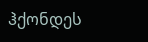ჰქონდეს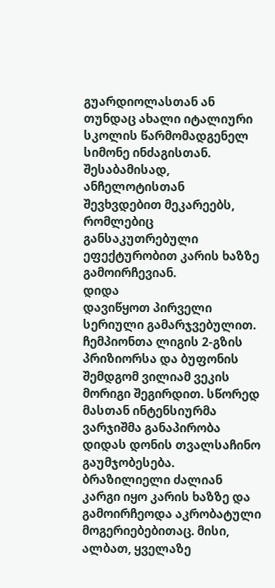გუარდიოლასთან ან თუნდაც ახალი იტალიური სკოლის წარმომადგენელ სიმონე ინძაგისთან. შესაბამისად, ანჩელოტისთან შევხვდებით მეკარეებს, რომლებიც განსაკუთრებული ეფექტურობით კარის ხაზზე გამოირჩევიან.
დიდა
დავიწყოთ პირველი სერიული გამარჯვებულით. ჩემპიონთა ლიგის 2-გზის პრიზიორსა და ბუფონის შემდგომ ვილიამ ვეკის მორიგი შეგირდით. სწორედ მასთან ინტენსიურმა ვარჯიშმა განაპირობა დიდას დონის თვალსაჩინო გაუმჯობესება. ბრაზილიელი ძალიან კარგი იყო კარის ხაზზე და გამოირჩეოდა აკრობატული მოგერიებებითაც. მისი, ალბათ, ყველაზე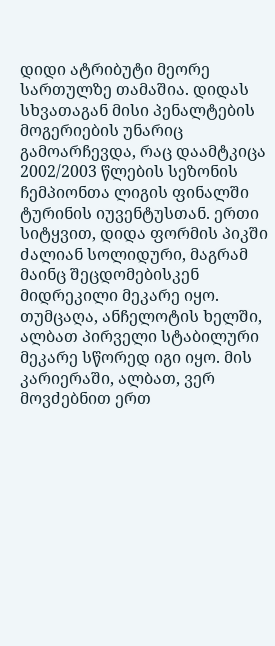დიდი ატრიბუტი მეორე სართულზე თამაშია. დიდას სხვათაგან მისი პენალტების მოგერიების უნარიც გამოარჩევდა, რაც დაამტკიცა 2002/2003 წლების სეზონის ჩემპიონთა ლიგის ფინალში ტურინის იუვენტუსთან. ერთი სიტყვით, დიდა ფორმის პიკში ძალიან სოლიდური, მაგრამ მაინც შეცდომებისკენ მიდრეკილი მეკარე იყო. თუმცაღა, ანჩელოტის ხელში, ალბათ პირველი სტაბილური მეკარე სწორედ იგი იყო. მის კარიერაში, ალბათ, ვერ მოვძებნით ერთ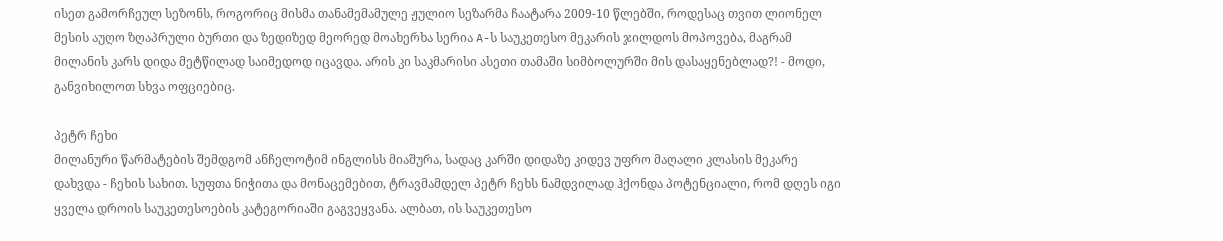ისეთ გამორჩეულ სეზონს, როგორიც მისმა თანამემამულე ჟულიო სეზარმა ჩაატარა 2009-10 წლებში, როდესაც თვით ლიონელ მესის აუღო ზღაპრული ბურთი და ზედიზედ მეორედ მოახერხა სერია A-ს საუკეთესო მეკარის ჯილდოს მოპოვება, მაგრამ მილანის კარს დიდა მეტწილად საიმედოდ იცავდა. არის კი საკმარისი ასეთი თამაში სიმბოლურში მის დასაყენებლად?! - მოდი, განვიხილოთ სხვა ოფციებიც.

პეტრ ჩეხი
მილანური წარმატების შემდგომ ანჩელოტიმ ინგლისს მიაშურა, სადაც კარში დიდაზე კიდევ უფრო მაღალი კლასის მეკარე დახვდა - ჩეხის სახით. სუფთა ნიჭითა და მონაცემებით, ტრავმამდელ პეტრ ჩეხს ნამდვილად ჰქონდა პოტენციალი, რომ დღეს იგი ყველა დროის საუკეთესოების კატეგორიაში გაგვეყვანა. ალბათ, ის საუკეთესო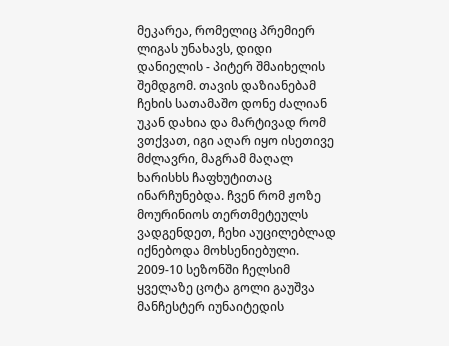მეკარეა, რომელიც პრემიერ ლიგას უნახავს, დიდი დანიელის - პიტერ შმაიხელის შემდგომ. თავის დაზიანებამ ჩეხის სათამაშო დონე ძალიან უკან დახია და მარტივად რომ ვთქვათ, იგი აღარ იყო ისეთივე მძლავრი, მაგრამ მაღალ ხარისხს ჩაფხუტითაც ინარჩუნებდა. ჩვენ რომ ჟოზე მოურინიოს თერთმეტეულს ვადგენდეთ, ჩეხი აუცილებლად იქნებოდა მოხსენიებული. 2009-10 სეზონში ჩელსიმ ყველაზე ცოტა გოლი გაუშვა მანჩესტერ იუნაიტედის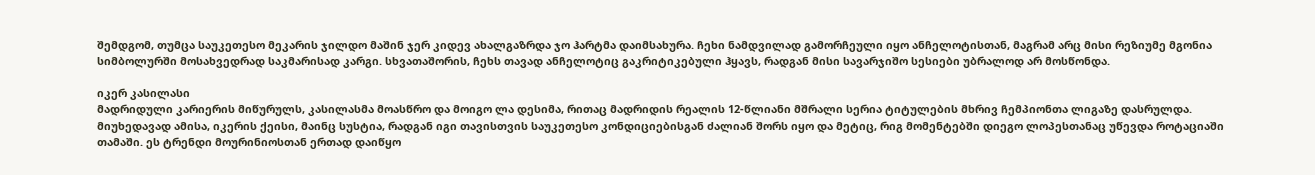შემდგომ, თუმცა საუკეთესო მეკარის ჯილდო მაშინ ჯერ კიდევ ახალგაზრდა ჯო ჰარტმა დაიმსახურა. ჩეხი ნამდვილად გამორჩეული იყო ანჩელოტისთან, მაგრამ არც მისი რეზიუმე მგონია სიმბოლურში მოსახვედრად საკმარისად კარგი. სხვათაშორის, ჩეხს თავად ანჩელოტიც გაკრიტიკებული ჰყავს, რადგან მისი სავარჯიშო სესიები უბრალოდ არ მოსწონდა.

იკერ კასილასი
მადრიდული კარიერის მიწურულს, კასილასმა მოასწრო და მოიგო ლა დესიმა, რითაც მადრიდის რეალის 12-წლიანი მშრალი სერია ტიტულების მხრივ ჩემპიონთა ლიგაზე დასრულდა. მიუხედავად ამისა, იკერის ქეისი, მაინც სუსტია, რადგან იგი თავისთვის საუკეთესო კონდიციებისგან ძალიან შორს იყო და მეტიც, რიგ მომენტებში დიეგო ლოპესთანაც უწევდა როტაციაში თამაში. ეს ტრენდი მოურინიოსთან ერთად დაიწყო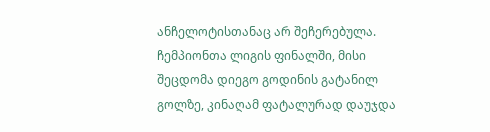ანჩელოტისთანაც არ შეჩერებულა. ჩემპიონთა ლიგის ფინალში, მისი შეცდომა დიეგო გოდინის გატანილ გოლზე, კინაღამ ფატალურად დაუჯდა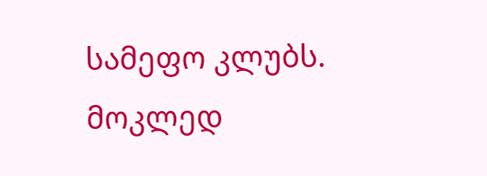სამეფო კლუბს. მოკლედ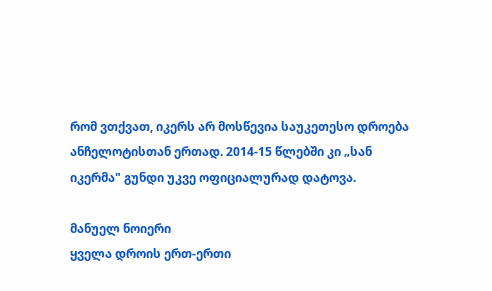რომ ვთქვათ, იკერს არ მოსწევია საუკეთესო დროება ანჩელოტისთან ერთად. 2014-15 წლებში კი „სან იკერმა" გუნდი უკვე ოფიციალურად დატოვა.

მანუელ ნოიერი
ყველა დროის ერთ-ერთი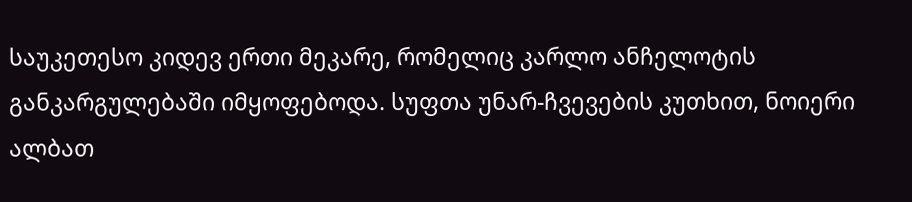საუკეთესო კიდევ ერთი მეკარე, რომელიც კარლო ანჩელოტის განკარგულებაში იმყოფებოდა. სუფთა უნარ-ჩვევების კუთხით, ნოიერი ალბათ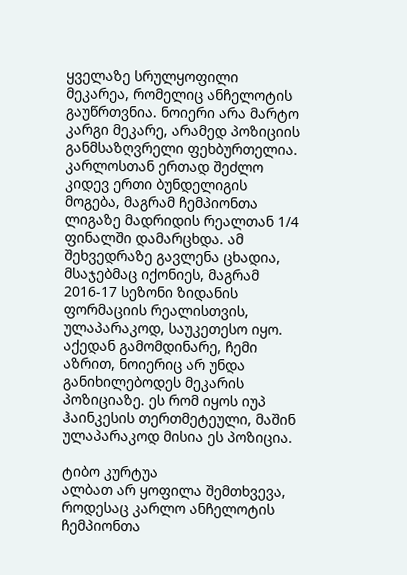ყველაზე სრულყოფილი მეკარეა, რომელიც ანჩელოტის გაუწრთვნია. ნოიერი არა მარტო კარგი მეკარე, არამედ პოზიციის განმსაზღვრელი ფეხბურთელია. კარლოსთან ერთად შეძლო კიდევ ერთი ბუნდელიგის მოგება, მაგრამ ჩემპიონთა ლიგაზე მადრიდის რეალთან 1/4 ფინალში დამარცხდა. ამ შეხვედრაზე გავლენა ცხადია, მსაჯებმაც იქონიეს, მაგრამ 2016-17 სეზონი ზიდანის ფორმაციის რეალისთვის, ულაპარაკოდ, საუკეთესო იყო. აქედან გამომდინარე, ჩემი აზრით, ნოიერიც არ უნდა განიხილებოდეს მეკარის პოზიციაზე. ეს რომ იყოს იუპ ჰაინკესის თერთმეტეული, მაშინ ულაპარაკოდ მისია ეს პოზიცია.

ტიბო კურტუა
ალბათ არ ყოფილა შემთხვევა, როდესაც კარლო ანჩელოტის ჩემპიონთა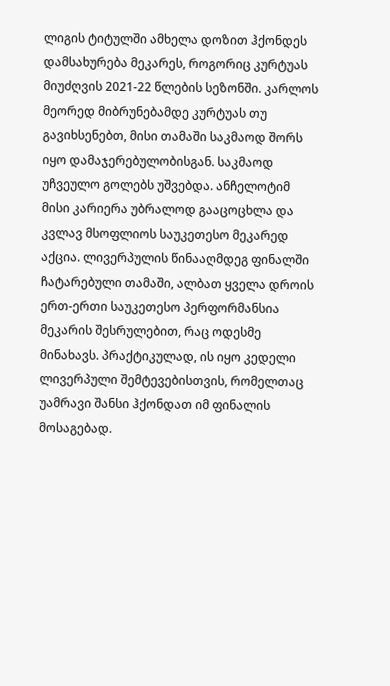ლიგის ტიტულში ამხელა დოზით ჰქონდეს დამსახურება მეკარეს, როგორიც კურტუას მიუძღვის 2021-22 წლების სეზონში. კარლოს მეორედ მიბრუნებამდე კურტუას თუ გავიხსენებთ, მისი თამაში საკმაოდ შორს იყო დამაჯერებულობისგან. საკმაოდ უჩვეულო გოლებს უშვებდა. ანჩელოტიმ მისი კარიერა უბრალოდ გააცოცხლა და კვლავ მსოფლიოს საუკეთესო მეკარედ აქცია. ლივერპულის წინააღმდეგ ფინალში ჩატარებული თამაში, ალბათ ყველა დროის ერთ-ერთი საუკეთესო პერფორმანსია მეკარის შესრულებით, რაც ოდესმე მინახავს. პრაქტიკულად, ის იყო კედელი ლივერპული შემტევებისთვის, რომელთაც უამრავი შანსი ჰქონდათ იმ ფინალის მოსაგებად.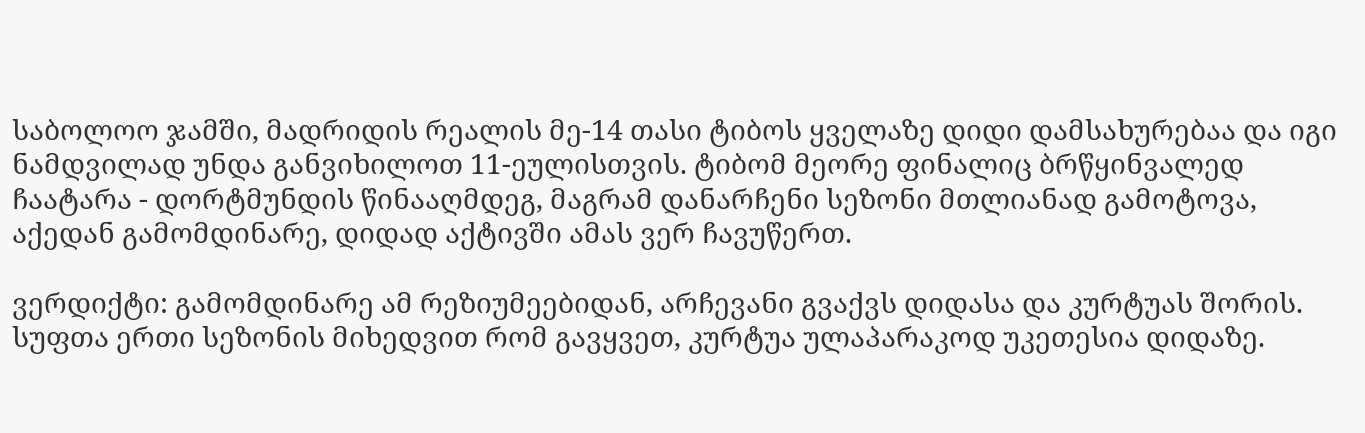საბოლოო ჯამში, მადრიდის რეალის მე-14 თასი ტიბოს ყველაზე დიდი დამსახურებაა და იგი ნამდვილად უნდა განვიხილოთ 11-ეულისთვის. ტიბომ მეორე ფინალიც ბრწყინვალედ ჩაატარა - დორტმუნდის წინააღმდეგ, მაგრამ დანარჩენი სეზონი მთლიანად გამოტოვა, აქედან გამომდინარე, დიდად აქტივში ამას ვერ ჩავუწერთ.

ვერდიქტი: გამომდინარე ამ რეზიუმეებიდან, არჩევანი გვაქვს დიდასა და კურტუას შორის. სუფთა ერთი სეზონის მიხედვით რომ გავყვეთ, კურტუა ულაპარაკოდ უკეთესია დიდაზე.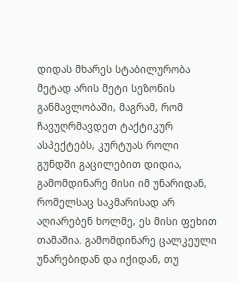დიდას მხარეს სტაბილურობა მეტად არის მეტი სეზონის განმავლობაში, მაგრამ, რომ ჩავუღრმავდეთ ტაქტიკურ ასპექტებს, კურტუას როლი გუნდში გაცილებით დიდია, გამომდინარე მისი იმ უნარიდან, რომელსაც საკმარისად არ აღიარებენ ხოლმე, ეს მისი ფეხით თამაშია. გამომდინარე ცალკეული უნარებიდან და იქიდან, თუ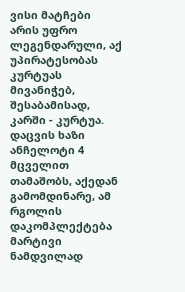ვისი მატჩები არის უფრო ლეგენდარული, აქ უპირატესობას კურტუას მივანიჭებ, შესაბამისად, კარში - კურტუა.
დაცვის ხაზი
ანჩელოტი 4 მცველით თამაშობს, აქედან გამომდინარე, ამ რგოლის დაკომპლექტება მარტივი ნამდვილად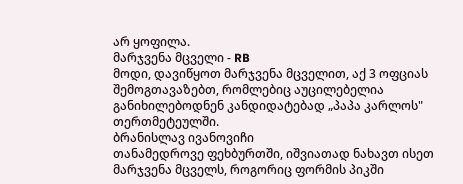არ ყოფილა.
მარჯვენა მცველი - RB
მოდი, დავიწყოთ მარჯვენა მცველით, აქ 3 ოფციას შემოგთავაზებთ, რომლებიც აუცილებელია განიხილებოდნენ კანდიდატებად „პაპა კარლოს" თერთმეტეულში.
ბრანისლავ ივანოვიჩი
თანამედროვე ფეხბურთში, იშვიათად ნახავთ ისეთ მარჯვენა მცველს, როგორიც ფორმის პიკში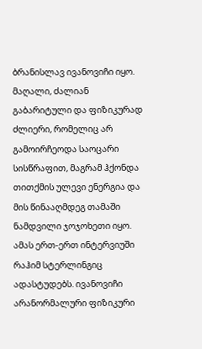ბრანისლავ ივანოვიჩი იყო. მაღალი, ძალიან გაბარიტული და ფიზიკურად ძლიერი, რომელიც არ გამოირჩეოდა საოცარი სისწრაფით, მაგრამ ჰქონდა თითქმის ულევი ენერგია და მის წინააღმდეგ თამაში ნამდვილი ჯოჯოხეთი იყო. ამას ერთ-ერთ ინტერვიუში რაჰიმ სტერლინგიც ადასტუდებს. ივანოვიჩი არანორმალური ფიზიკური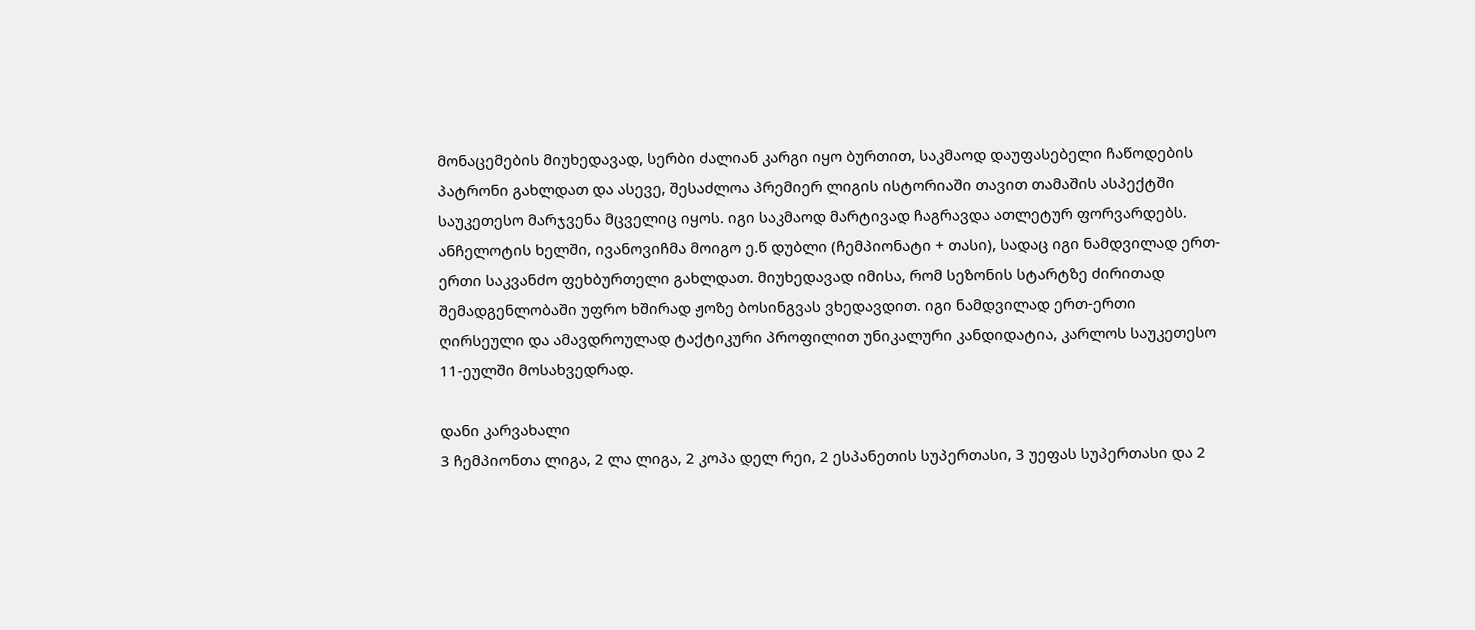მონაცემების მიუხედავად, სერბი ძალიან კარგი იყო ბურთით, საკმაოდ დაუფასებელი ჩაწოდების პატრონი გახლდათ და ასევე, შესაძლოა პრემიერ ლიგის ისტორიაში თავით თამაშის ასპექტში საუკეთესო მარჯვენა მცველიც იყოს. იგი საკმაოდ მარტივად ჩაგრავდა ათლეტურ ფორვარდებს. ანჩელოტის ხელში, ივანოვიჩმა მოიგო ე.წ დუბლი (ჩემპიონატი + თასი), სადაც იგი ნამდვილად ერთ-ერთი საკვანძო ფეხბურთელი გახლდათ. მიუხედავად იმისა, რომ სეზონის სტარტზე ძირითად შემადგენლობაში უფრო ხშირად ჟოზე ბოსინგვას ვხედავდით. იგი ნამდვილად ერთ-ერთი ღირსეული და ამავდროულად ტაქტიკური პროფილით უნიკალური კანდიდატია, კარლოს საუკეთესო 11-ეულში მოსახვედრად.

დანი კარვახალი
3 ჩემპიონთა ლიგა, 2 ლა ლიგა, 2 კოპა დელ რეი, 2 ესპანეთის სუპერთასი, 3 უეფას სუპერთასი და 2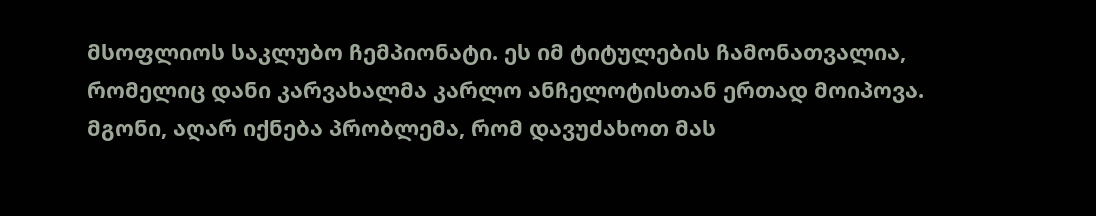მსოფლიოს საკლუბო ჩემპიონატი. ეს იმ ტიტულების ჩამონათვალია, რომელიც დანი კარვახალმა კარლო ანჩელოტისთან ერთად მოიპოვა. მგონი, აღარ იქნება პრობლემა, რომ დავუძახოთ მას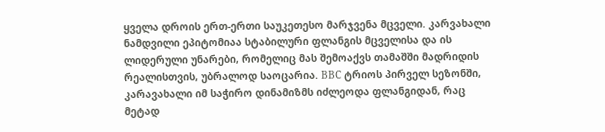ყველა დროის ერთ-ერთი საუკეთესო მარჯვენა მცველი. კარვახალი ნამდვილი ეპიტომიაა სტაბილური ფლანგის მცველისა და ის ლიდერული უნარები, რომელიც მას შემოაქვს თამაშში მადრიდის რეალისთვის, უბრალოდ საოცარია. BBC ტრიოს პირველ სეზონში, კარავახალი იმ საჭირო დინამიზმს იძლეოდა ფლანგიდან, რაც მეტად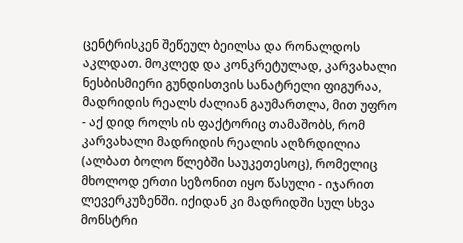ცენტრისკენ შეწეულ ბეილსა და რონალდოს აკლდათ. მოკლედ და კონკრეტულად, კარვახალი ნესბისმიერი გუნდისთვის სანატრელი ფიგურაა, მადრიდის რეალს ძალიან გაუმართლა, მით უფრო - აქ დიდ როლს ის ფაქტორიც თამაშობს, რომ კარვახალი მადრიდის რეალის აღზრდილია (ალბათ ბოლო წლებში საუკეთესოც), რომელიც მხოლოდ ერთი სეზონით იყო წასული - იჯარით ლევერკუზენში. იქიდან კი მადრიდში სულ სხვა მონსტრი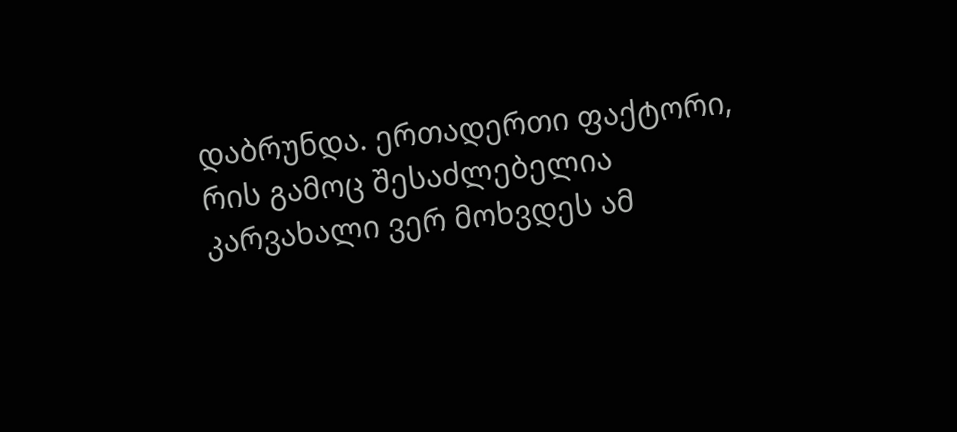დაბრუნდა. ერთადერთი ფაქტორი, რის გამოც შესაძლებელია კარვახალი ვერ მოხვდეს ამ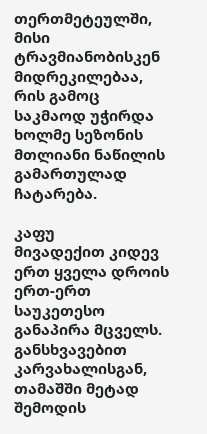თერთმეტეულში, მისი ტრავმიანობისკენ მიდრეკილებაა, რის გამოც საკმაოდ უჭირდა ხოლმე სეზონის მთლიანი ნაწილის გამართულად ჩატარება.

კაფუ
მივადექით კიდევ ერთ ყველა დროის ერთ-ერთ საუკეთესო განაპირა მცველს. განსხვავებით კარვახალისგან, თამაშში მეტად შემოდის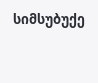სიმსუბუქე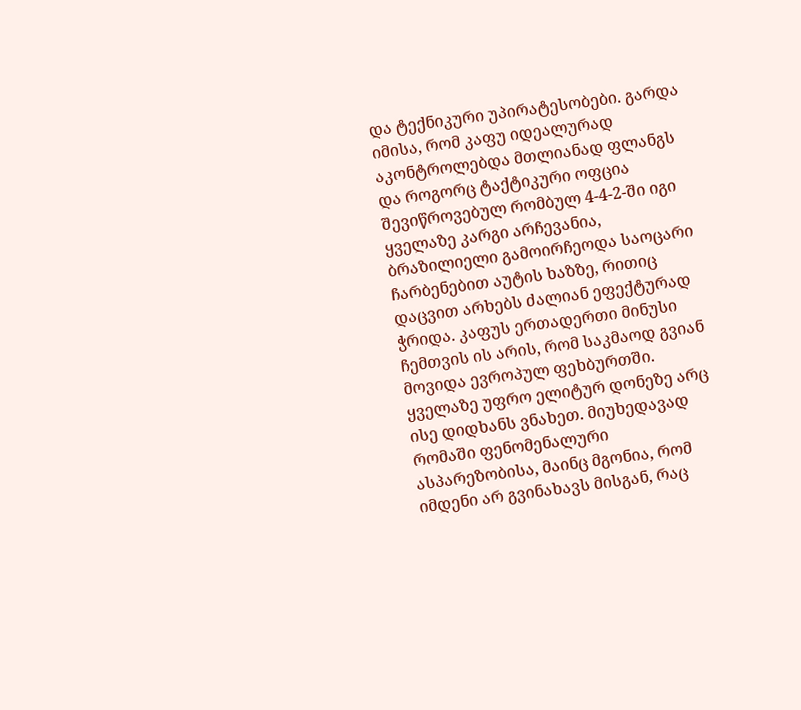და ტექნიკური უპირატესობები. გარდა იმისა, რომ კაფუ იდეალურად აკონტროლებდა მთლიანად ფლანგს და როგორც ტაქტიკური ოფცია შევიწროვებულ რომბულ 4-4-2-ში იგი ყველაზე კარგი არჩევანია, ბრაზილიელი გამოირჩეოდა საოცარი ჩარბენებით აუტის ხაზზე, რითიც დაცვით არხებს ძალიან ეფექტურად ჭრიდა. კაფუს ერთადერთი მინუსი ჩემთვის ის არის, რომ საკმაოდ გვიან მოვიდა ევროპულ ფეხბურთში. ყველაზე უფრო ელიტურ დონეზე არც ისე დიდხანს ვნახეთ. მიუხედავად რომაში ფენომენალური ასპარეზობისა, მაინც მგონია, რომ იმდენი არ გვინახავს მისგან, რაც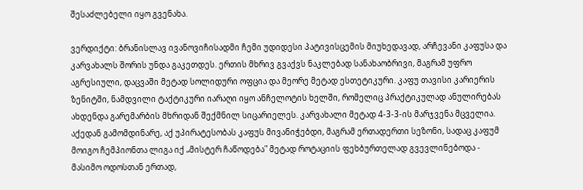შესაძლებელი იყო გვენახა.

ვერდიქტი: ბრანისლავ ივანოვიჩისადმი ჩემი უდიდესი პატივისცემის მიუხედავად, არჩევანი კაფუსა და კარვახალს შორის უნდა გაკეთდეს. ერთის მხრივ გვაქვს ნაკლებად სანახაობრივი, მაგრამ უფრო აგრესიული, დაცვაში მეტად სოლიდური ოფცია და მეორე მეტად ესთეტიკური. კაფუ თავისი კარიერის ზენიტში, ნამდვილი ტაქტიკური იარაღი იყო ანჩელოტის ხელში, რომელიც პრაქტიკულად ანულირებას ახდენდა გარემარბის მხრიდან შექმნილ სიცარიელეს. კარვახალი მეტად 4-3-3-ის მარჯვენა მცველია. აქედან გამომდინარე, აქ უპირატესობას კაფუს მივანიჭებდი, მაგრამ ერთადერთი სეზონი, სადაც კაფუმ მოიგო ჩემპიონთა ლიგა იქ „მისტერ ჩაწოდება" მეტად როტაციის ფეხბურთელად გვევლინებოდა - მასიმო ოდოსთან ერთად,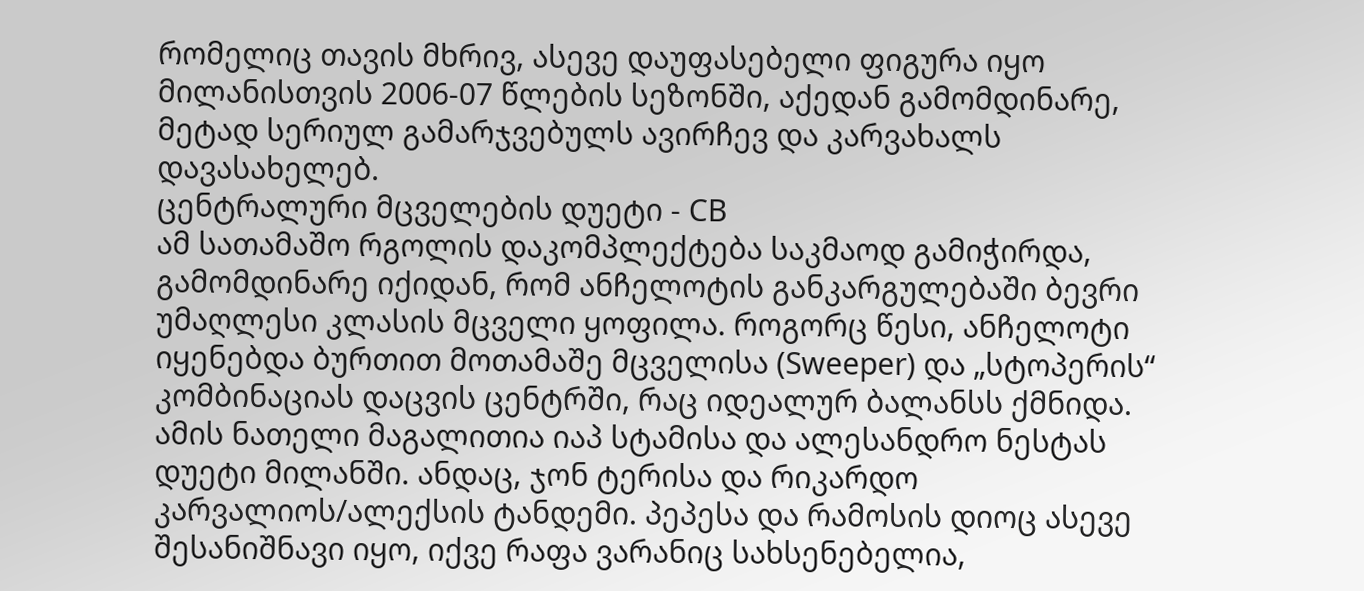რომელიც თავის მხრივ, ასევე დაუფასებელი ფიგურა იყო მილანისთვის 2006-07 წლების სეზონში, აქედან გამომდინარე, მეტად სერიულ გამარჯვებულს ავირჩევ და კარვახალს დავასახელებ.
ცენტრალური მცველების დუეტი - CB
ამ სათამაშო რგოლის დაკომპლექტება საკმაოდ გამიჭირდა, გამომდინარე იქიდან, რომ ანჩელოტის განკარგულებაში ბევრი უმაღლესი კლასის მცველი ყოფილა. როგორც წესი, ანჩელოტი იყენებდა ბურთით მოთამაშე მცველისა (Sweeper) და „სტოპერის“ კომბინაციას დაცვის ცენტრში, რაც იდეალურ ბალანსს ქმნიდა. ამის ნათელი მაგალითია იაპ სტამისა და ალესანდრო ნესტას დუეტი მილანში. ანდაც, ჯონ ტერისა და რიკარდო კარვალიოს/ალექსის ტანდემი. პეპესა და რამოსის დიოც ასევე შესანიშნავი იყო, იქვე რაფა ვარანიც სახსენებელია,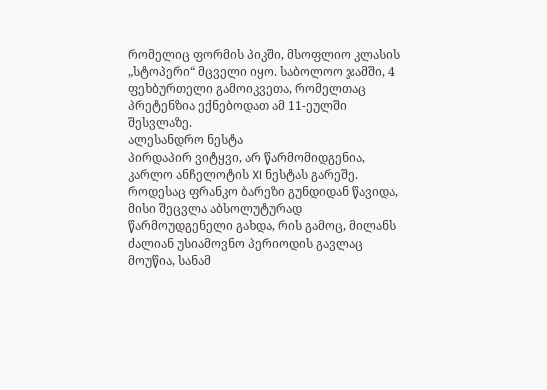რომელიც ფორმის პიკში, მსოფლიო კლასის „სტოპერი“ მცველი იყო. საბოლოო ჯამში, 4 ფეხბურთელი გამოიკვეთა, რომელთაც პრეტენზია ექნებოდათ ამ 11-ეულში შესვლაზე.
ალესანდრო ნესტა
პირდაპირ ვიტყვი, არ წარმომიდგენია, კარლო ანჩელოტის XI ნესტას გარეშე. როდესაც ფრანკო ბარეზი გუნდიდან წავიდა, მისი შეცვლა აბსოლუტურად წარმოუდგენელი გახდა, რის გამოც, მილანს ძალიან უსიამოვნო პერიოდის გავლაც მოუწია, სანამ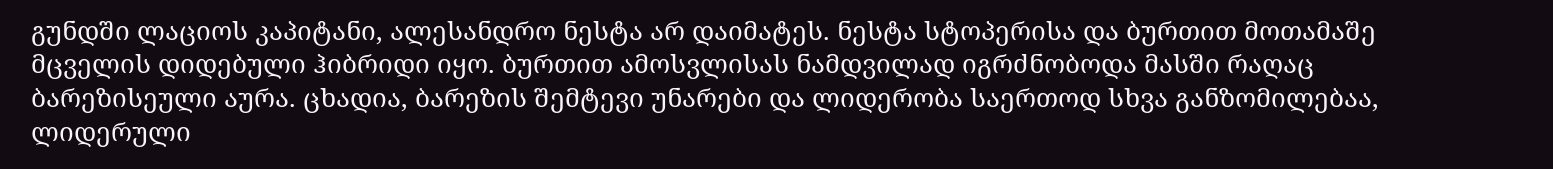გუნდში ლაციოს კაპიტანი, ალესანდრო ნესტა არ დაიმატეს. ნესტა სტოპერისა და ბურთით მოთამაშე მცველის დიდებული ჰიბრიდი იყო. ბურთით ამოსვლისას ნამდვილად იგრძნობოდა მასში რაღაც ბარეზისეული აურა. ცხადია, ბარეზის შემტევი უნარები და ლიდერობა საერთოდ სხვა განზომილებაა, ლიდერული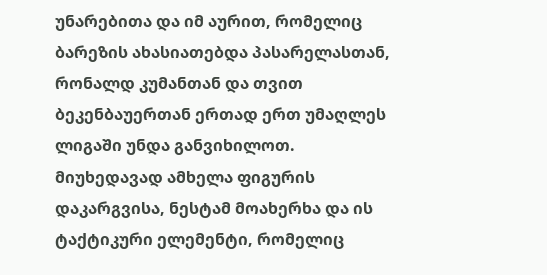უნარებითა და იმ აურით, რომელიც ბარეზის ახასიათებდა პასარელასთან, რონალდ კუმანთან და თვით ბეკენბაუერთან ერთად ერთ უმაღლეს ლიგაში უნდა განვიხილოთ. მიუხედავად ამხელა ფიგურის დაკარგვისა, ნესტამ მოახერხა და ის ტაქტიკური ელემენტი, რომელიც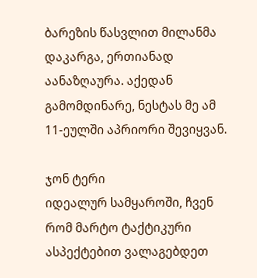ბარეზის წასვლით მილანმა დაკარგა, ერთიანად აანაზღაურა. აქედან გამომდინარე, ნესტას მე ამ 11-ეულში აპრიორი შევიყვან.

ჯონ ტერი
იდეალურ სამყაროში, ჩვენ რომ მარტო ტაქტიკური ასპექტებით ვალაგებდეთ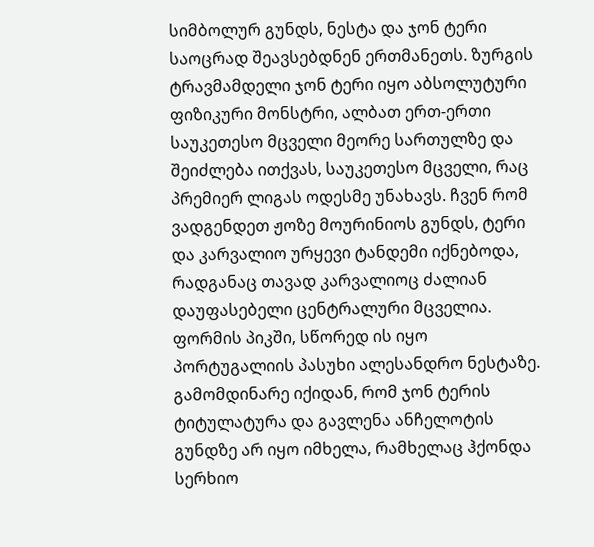სიმბოლურ გუნდს, ნესტა და ჯონ ტერი საოცრად შეავსებდნენ ერთმანეთს. ზურგის ტრავმამდელი ჯონ ტერი იყო აბსოლუტური ფიზიკური მონსტრი, ალბათ ერთ-ერთი საუკეთესო მცველი მეორე სართულზე და შეიძლება ითქვას, საუკეთესო მცველი, რაც პრემიერ ლიგას ოდესმე უნახავს. ჩვენ რომ ვადგენდეთ ჟოზე მოურინიოს გუნდს, ტერი და კარვალიო ურყევი ტანდემი იქნებოდა, რადგანაც თავად კარვალიოც ძალიან დაუფასებელი ცენტრალური მცველია. ფორმის პიკში, სწორედ ის იყო პორტუგალიის პასუხი ალესანდრო ნესტაზე. გამომდინარე იქიდან, რომ ჯონ ტერის ტიტულატურა და გავლენა ანჩელოტის გუნდზე არ იყო იმხელა, რამხელაც ჰქონდა სერხიო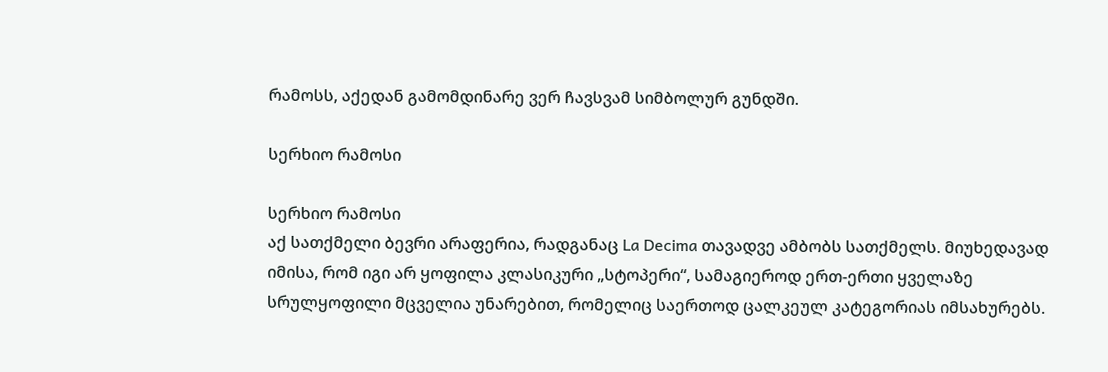რამოსს, აქედან გამომდინარე ვერ ჩავსვამ სიმბოლურ გუნდში.

სერხიო რამოსი

სერხიო რამოსი
აქ სათქმელი ბევრი არაფერია, რადგანაც La Decima თავადვე ამბობს სათქმელს. მიუხედავად იმისა, რომ იგი არ ყოფილა კლასიკური „სტოპერი“, სამაგიეროდ ერთ-ერთი ყველაზე სრულყოფილი მცველია უნარებით, რომელიც საერთოდ ცალკეულ კატეგორიას იმსახურებს.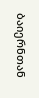ბაიერნთან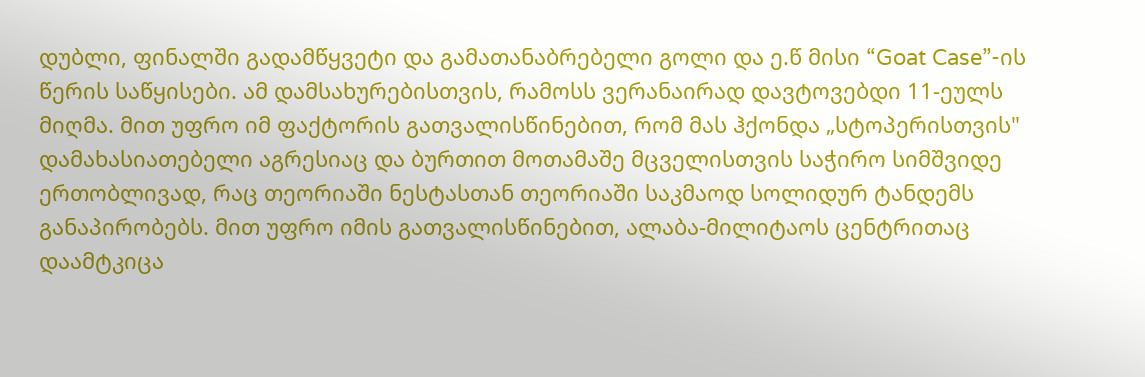დუბლი, ფინალში გადამწყვეტი და გამათანაბრებელი გოლი და ე.წ მისი “Goat Case”-ის წერის საწყისები. ამ დამსახურებისთვის, რამოსს ვერანაირად დავტოვებდი 11-ეულს მიღმა. მით უფრო იმ ფაქტორის გათვალისწინებით, რომ მას ჰქონდა „სტოპერისთვის" დამახასიათებელი აგრესიაც და ბურთით მოთამაშე მცველისთვის საჭირო სიმშვიდე ერთობლივად, რაც თეორიაში ნესტასთან თეორიაში საკმაოდ სოლიდურ ტანდემს განაპირობებს. მით უფრო იმის გათვალისწინებით, ალაბა-მილიტაოს ცენტრითაც დაამტკიცა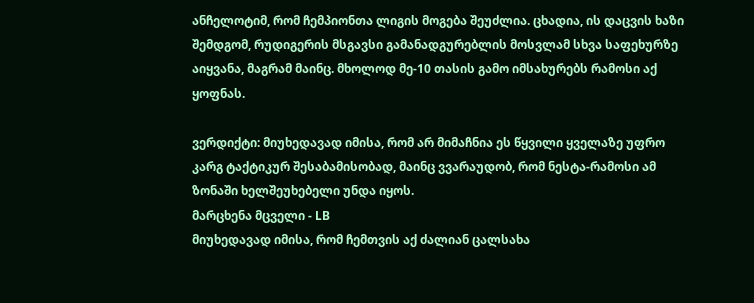ანჩელოტიმ, რომ ჩემპიონთა ლიგის მოგება შეუძლია. ცხადია, ის დაცვის ხაზი შემდგომ, რუდიგერის მსგავსი გამანადგურებლის მოსვლამ სხვა საფეხურზე აიყვანა, მაგრამ მაინც. მხოლოდ მე-10 თასის გამო იმსახურებს რამოსი აქ ყოფნას.

ვერდიქტი: მიუხედავად იმისა, რომ არ მიმაჩნია ეს წყვილი ყველაზე უფრო კარგ ტაქტიკურ შესაბამისობად, მაინც ვვარაუდობ, რომ ნესტა-რამოსი ამ ზონაში ხელშეუხებელი უნდა იყოს.
მარცხენა მცველი - LB
მიუხედავად იმისა, რომ ჩემთვის აქ ძალიან ცალსახა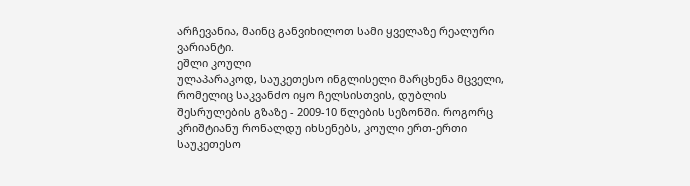არჩევანია, მაინც განვიხილოთ სამი ყველაზე რეალური ვარიანტი.
ეშლი კოული
ულაპარაკოდ, საუკეთესო ინგლისელი მარცხენა მცველი, რომელიც საკვანძო იყო ჩელსისთვის, დუბლის შესრულების გზაზე - 2009-10 წლების სეზონში. როგორც კრიშტიანუ რონალდუ იხსენებს, კოული ერთ-ერთი საუკეთესო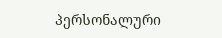პერსონალური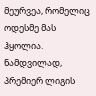მეურვეა, რომელიც ოდესმე მას ჰყოლია. ნამდვილად, პრემიერ ლიგის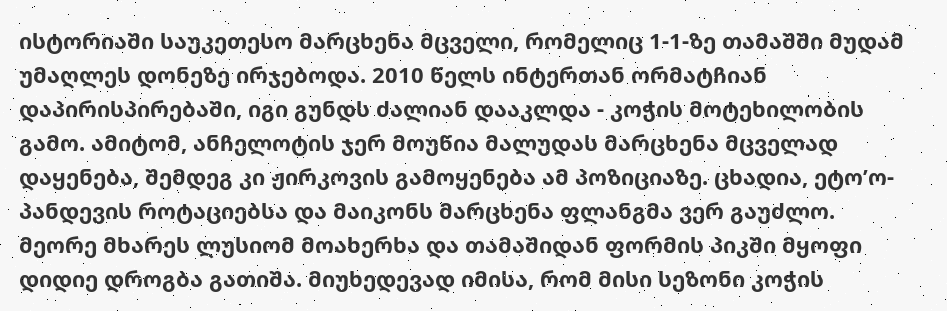ისტორიაში საუკეთესო მარცხენა მცველი, რომელიც 1-1-ზე თამაშში მუდამ უმაღლეს დონეზე ირჯებოდა. 2010 წელს ინტერთან ორმატჩიან დაპირისპირებაში, იგი გუნდს ძალიან დააკლდა - კოჭის მოტეხილობის გამო. ამიტომ, ანჩელოტის ჯერ მოუწია მალუდას მარცხენა მცველად დაყენება, შემდეგ კი ჟირკოვის გამოყენება ამ პოზიციაზე. ცხადია, ეტო’ო-პანდევის როტაციებსა და მაიკონს მარცხენა ფლანგმა ვერ გაუძლო. მეორე მხარეს ლუსიომ მოახერხა და თამაშიდან ფორმის პიკში მყოფი დიდიე დროგბა გათიშა. მიუხედევად იმისა, რომ მისი სეზონი კოჭის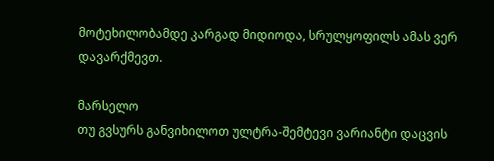მოტეხილობამდე კარგად მიდიოდა, სრულყოფილს ამას ვერ დავარქმევთ.

მარსელო
თუ გვსურს განვიხილოთ ულტრა-შემტევი ვარიანტი დაცვის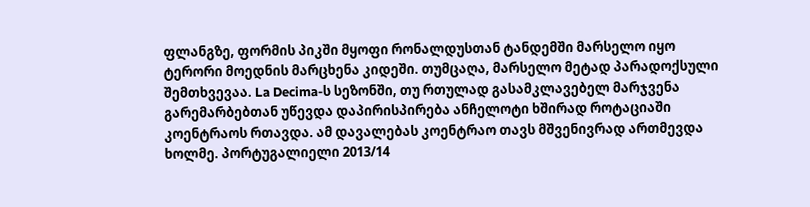ფლანგზე, ფორმის პიკში მყოფი რონალდუსთან ტანდემში მარსელო იყო ტერორი მოედნის მარცხენა კიდეში. თუმცაღა, მარსელო მეტად პარადოქსული შემთხვევაა. La Decima-ს სეზონში, თუ რთულად გასამკლავებელ მარჯვენა გარემარბებთან უწევდა დაპირისპირება ანჩელოტი ხშირად როტაციაში კოენტრაოს რთავდა. ამ დავალებას კოენტრაო თავს მშვენივრად ართმევდა ხოლმე. პორტუგალიელი 2013/14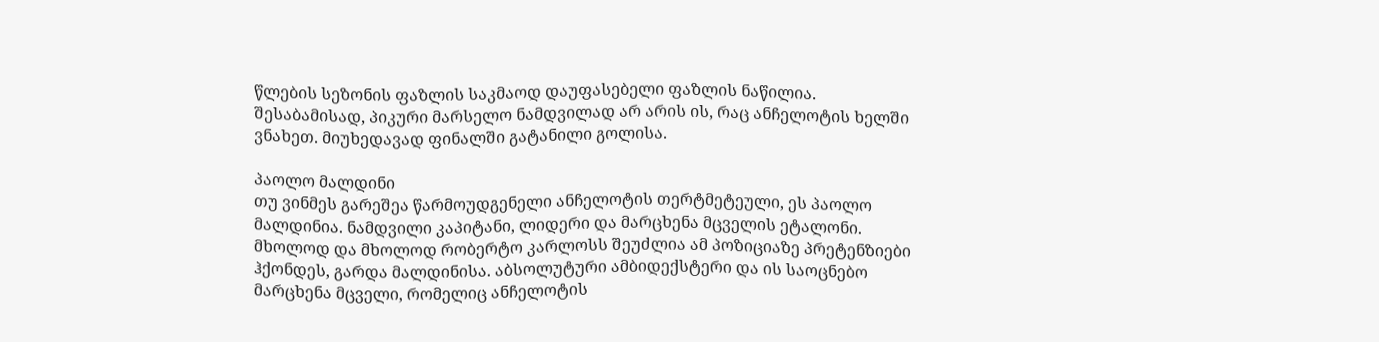წლების სეზონის ფაზლის საკმაოდ დაუფასებელი ფაზლის ნაწილია. შესაბამისად, პიკური მარსელო ნამდვილად არ არის ის, რაც ანჩელოტის ხელში ვნახეთ. მიუხედავად ფინალში გატანილი გოლისა.

პაოლო მალდინი
თუ ვინმეს გარეშეა წარმოუდგენელი ანჩელოტის თერტმეტეული, ეს პაოლო მალდინია. ნამდვილი კაპიტანი, ლიდერი და მარცხენა მცველის ეტალონი. მხოლოდ და მხოლოდ რობერტო კარლოსს შეუძლია ამ პოზიციაზე პრეტენზიები ჰქონდეს, გარდა მალდინისა. აბსოლუტური ამბიდექსტერი და ის საოცნებო მარცხენა მცველი, რომელიც ანჩელოტის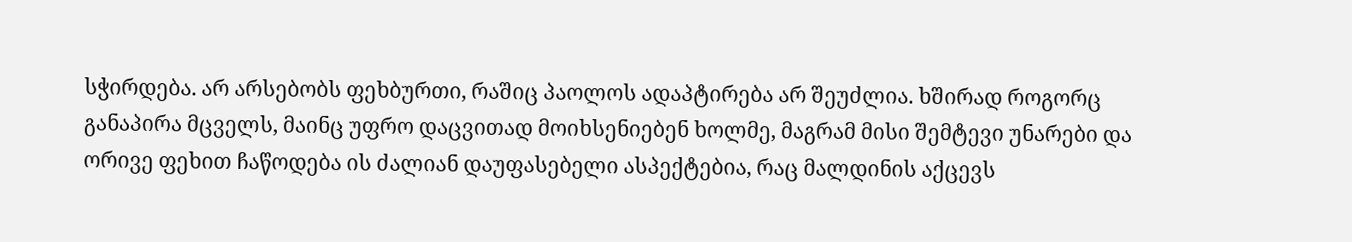სჭირდება. არ არსებობს ფეხბურთი, რაშიც პაოლოს ადაპტირება არ შეუძლია. ხშირად როგორც განაპირა მცველს, მაინც უფრო დაცვითად მოიხსენიებენ ხოლმე, მაგრამ მისი შემტევი უნარები და ორივე ფეხით ჩაწოდება ის ძალიან დაუფასებელი ასპექტებია, რაც მალდინის აქცევს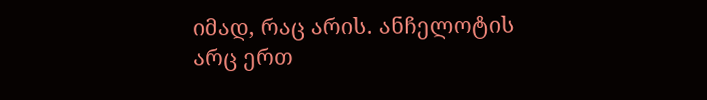იმად, რაც არის. ანჩელოტის არც ერთ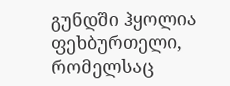გუნდში ჰყოლია ფეხბურთელი, რომელსაც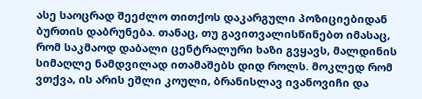ასე საოცრად შეეძლო თითქოს დაკარგული პოზიციებიდან ბურთის დაბრუნება. თანაც, თუ გავითვალისწინებთ იმასაც, რომ საკმაოდ დაბალი ცენტრალური ხაზი გვყავს, მალდინის სიმაღლე ნამდვილად ითამაშებს დიდ როლს. მოკლედ რომ ვთქვა, ის არის ეშლი კოული, ბრანისლავ ივანოვიჩი და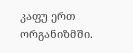კაფუ ერთ ორგანიზმში.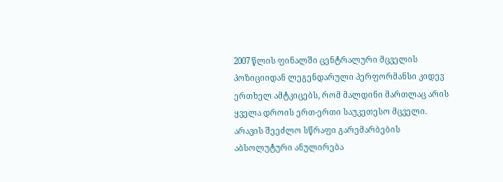2007 წლის ფინალში ცენტრალური მცველის პოზიციიდან ლეგენდარული პერფორმანსი კიდევ ერთხელ ამტკიცებს, რომ მალდინი მართლაც არის ყველა დროის ერთ-ერთი საუკეთესო მცველი. არავის შეეძლო სწრაფი გარემარბების აბსოლუტური ანულირება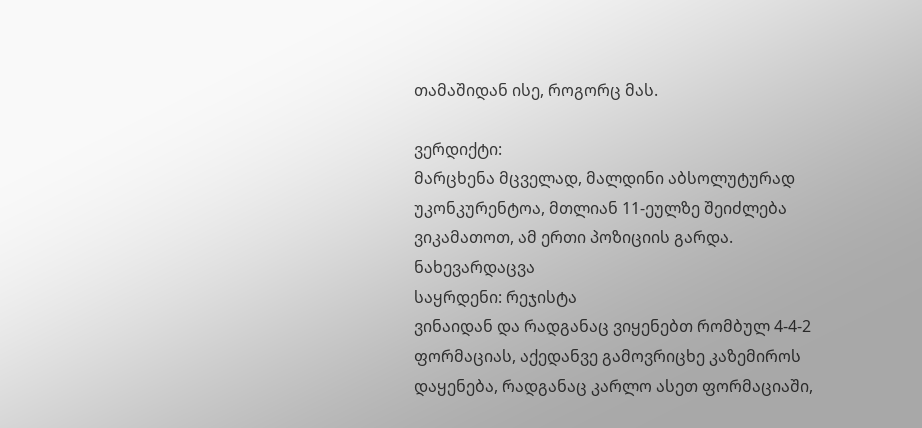თამაშიდან ისე, როგორც მას.

ვერდიქტი:
მარცხენა მცველად, მალდინი აბსოლუტურად უკონკურენტოა, მთლიან 11-ეულზე შეიძლება ვიკამათოთ, ამ ერთი პოზიციის გარდა.
ნახევარდაცვა
საყრდენი: რეჯისტა
ვინაიდან და რადგანაც ვიყენებთ რომბულ 4-4-2 ფორმაციას, აქედანვე გამოვრიცხე კაზემიროს დაყენება, რადგანაც კარლო ასეთ ფორმაციაში,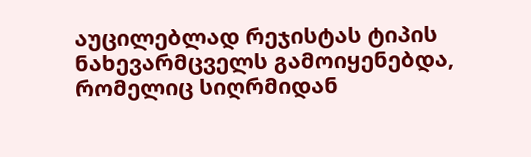აუცილებლად რეჯისტას ტიპის ნახევარმცველს გამოიყენებდა, რომელიც სიღრმიდან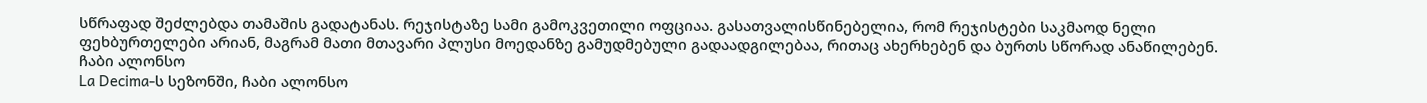სწრაფად შეძლებდა თამაშის გადატანას. რეჯისტაზე სამი გამოკვეთილი ოფციაა. გასათვალისწინებელია, რომ რეჯისტები საკმაოდ ნელი ფეხბურთელები არიან, მაგრამ მათი მთავარი პლუსი მოედანზე გამუდმებული გადაადგილებაა, რითაც ახერხებენ და ბურთს სწორად ანაწილებენ.
ჩაბი ალონსო
La Decima-ს სეზონში, ჩაბი ალონსო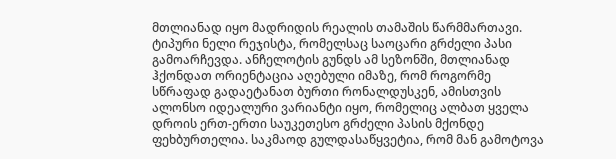მთლიანად იყო მადრიდის რეალის თამაშის წარმმართავი. ტიპური ნელი რეჯისტა, რომელსაც საოცარი გრძელი პასი გამოარჩევდა. ანჩელოტის გუნდს ამ სეზონში, მთლიანად ჰქონდათ ორიენტაცია აღებული იმაზე, რომ როგორმე სწრაფად გადაეტანათ ბურთი რონალდუსკენ, ამისთვის ალონსო იდეალური ვარიანტი იყო, რომელიც ალბათ ყველა დროის ერთ-ერთი საუკეთესო გრძელი პასის მქონდე ფეხბურთელია. საკმაოდ გულდასაწყვეტია, რომ მან გამოტოვა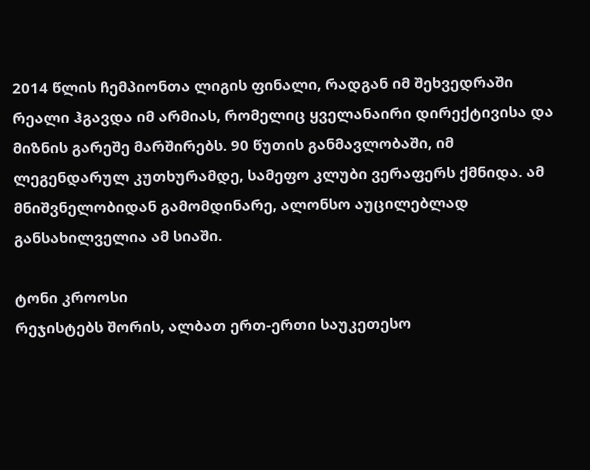2014 წლის ჩემპიონთა ლიგის ფინალი, რადგან იმ შეხვედრაში რეალი ჰგავდა იმ არმიას, რომელიც ყველანაირი დირექტივისა და მიზნის გარეშე მარშირებს. 90 წუთის განმავლობაში, იმ ლეგენდარულ კუთხურამდე, სამეფო კლუბი ვერაფერს ქმნიდა. ამ მნიშვნელობიდან გამომდინარე, ალონსო აუცილებლად განსახილველია ამ სიაში.

ტონი კროოსი
რეჯისტებს შორის, ალბათ ერთ-ერთი საუკეთესო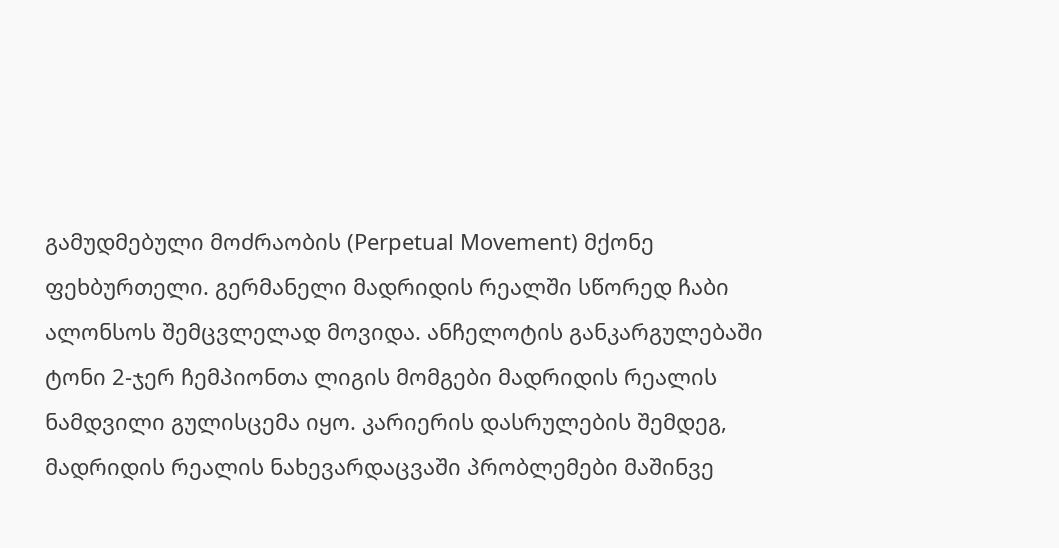გამუდმებული მოძრაობის (Perpetual Movement) მქონე ფეხბურთელი. გერმანელი მადრიდის რეალში სწორედ ჩაბი ალონსოს შემცვლელად მოვიდა. ანჩელოტის განკარგულებაში ტონი 2-ჯერ ჩემპიონთა ლიგის მომგები მადრიდის რეალის ნამდვილი გულისცემა იყო. კარიერის დასრულების შემდეგ, მადრიდის რეალის ნახევარდაცვაში პრობლემები მაშინვე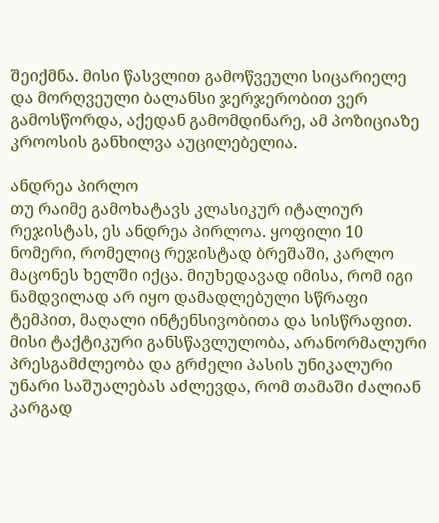შეიქმნა. მისი წასვლით გამოწვეული სიცარიელე და მორღვეული ბალანსი ჯერჯერობით ვერ გამოსწორდა, აქედან გამომდინარე, ამ პოზიციაზე კროოსის განხილვა აუცილებელია.

ანდრეა პირლო
თუ რაიმე გამოხატავს კლასიკურ იტალიურ რეჯისტას, ეს ანდრეა პირლოა. ყოფილი 10 ნომერი, რომელიც რეჯისტად ბრეშაში, კარლო მაცონეს ხელში იქცა. მიუხედავად იმისა, რომ იგი ნამდვილად არ იყო დამადლებული სწრაფი ტემპით, მაღალი ინტენსივობითა და სისწრაფით. მისი ტაქტიკური განსწავლულობა, არანორმალური პრესგამძლეობა და გრძელი პასის უნიკალური უნარი საშუალებას აძლევდა, რომ თამაში ძალიან კარგად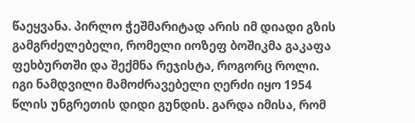წაეყვანა. პირლო ჭეშმარიტად არის იმ დიადი გზის გამგრძელებელი, რომელი იოზეფ ბოშიკმა გაკაფა ფეხბურთში და შექმნა რეჯისტა, როგორც როლი. იგი ნამდვილი მამოძრავებელი ღერძი იყო 1954 წლის უნგრეთის დიდი გუნდის. გარდა იმისა, რომ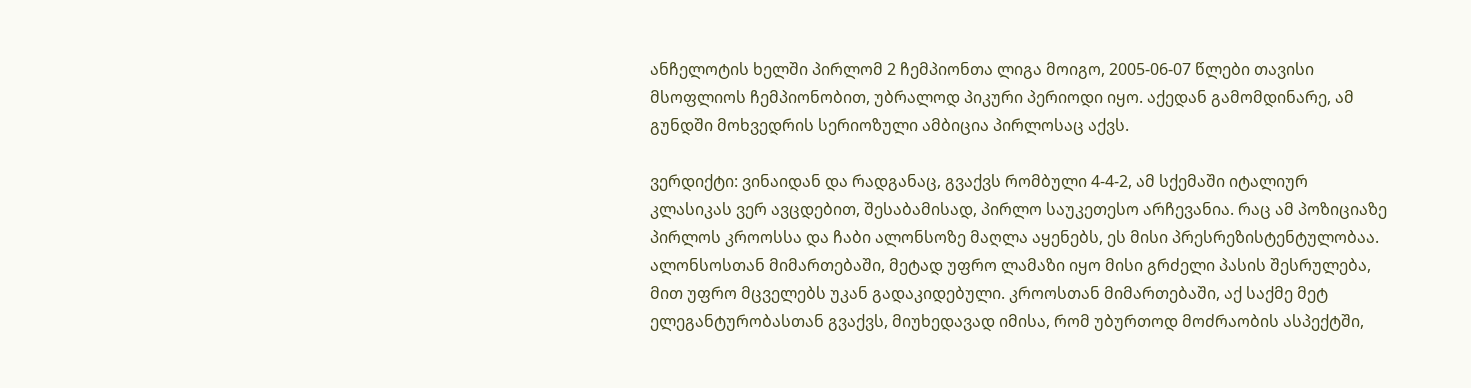ანჩელოტის ხელში პირლომ 2 ჩემპიონთა ლიგა მოიგო, 2005-06-07 წლები თავისი მსოფლიოს ჩემპიონობით, უბრალოდ პიკური პერიოდი იყო. აქედან გამომდინარე, ამ გუნდში მოხვედრის სერიოზული ამბიცია პირლოსაც აქვს.

ვერდიქტი: ვინაიდან და რადგანაც, გვაქვს რომბული 4-4-2, ამ სქემაში იტალიურ კლასიკას ვერ ავცდებით, შესაბამისად, პირლო საუკეთესო არჩევანია. რაც ამ პოზიციაზე პირლოს კროოსსა და ჩაბი ალონსოზე მაღლა აყენებს, ეს მისი პრესრეზისტენტულობაა. ალონსოსთან მიმართებაში, მეტად უფრო ლამაზი იყო მისი გრძელი პასის შესრულება, მით უფრო მცველებს უკან გადაკიდებული. კროოსთან მიმართებაში, აქ საქმე მეტ ელეგანტურობასთან გვაქვს, მიუხედავად იმისა, რომ უბურთოდ მოძრაობის ასპექტში,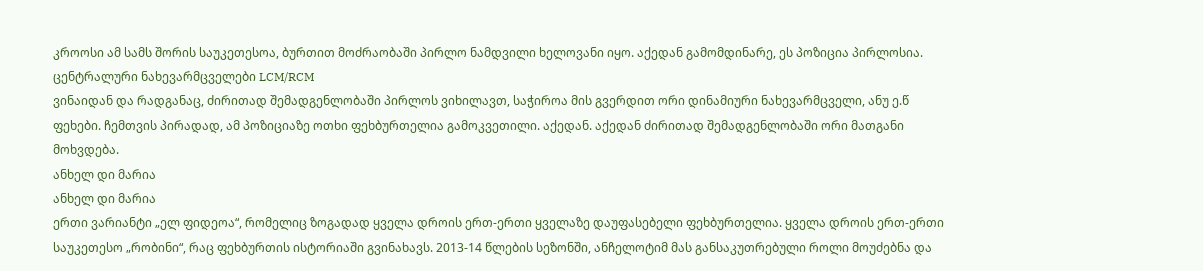კროოსი ამ სამს შორის საუკეთესოა, ბურთით მოძრაობაში პირლო ნამდვილი ხელოვანი იყო. აქედან გამომდინარე, ეს პოზიცია პირლოსია.
ცენტრალური ნახევარმცველები LCM/RCM
ვინაიდან და რადგანაც, ძირითად შემადგენლობაში პირლოს ვიხილავთ, საჭიროა მის გვერდით ორი დინამიური ნახევარმცველი, ანუ ე.წ ფეხები. ჩემთვის პირადად, ამ პოზიციაზე ოთხი ფეხბურთელია გამოკვეთილი. აქედან. აქედან ძირითად შემადგენლობაში ორი მათგანი მოხვდება.
ანხელ დი მარია
ანხელ დი მარია
ერთი ვარიანტი „ელ ფიდეოა“, რომელიც ზოგადად ყველა დროის ერთ-ერთი ყველაზე დაუფასებელი ფეხბურთელია. ყველა დროის ერთ-ერთი საუკეთესო „რობინი“, რაც ფეხბურთის ისტორიაში გვინახავს. 2013-14 წლების სეზონში, ანჩელოტიმ მას განსაკუთრებული როლი მოუძებნა და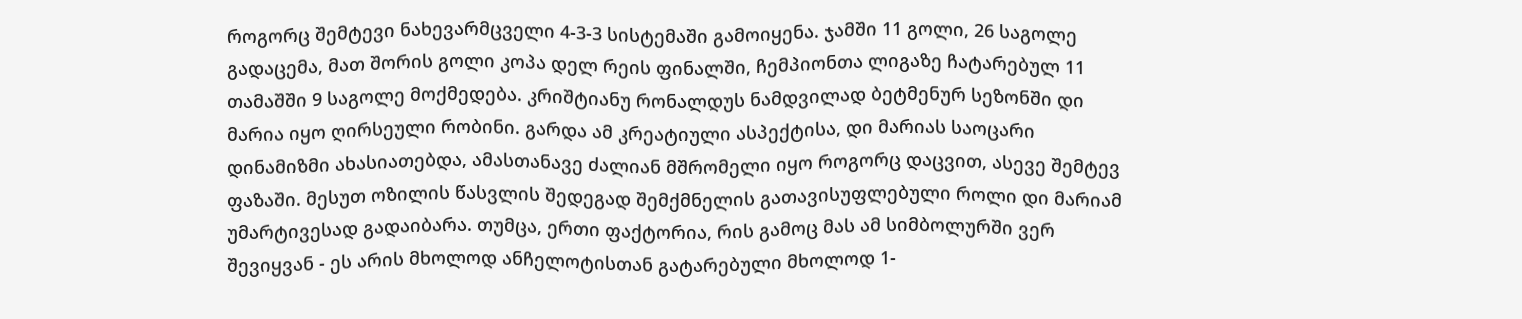როგორც შემტევი ნახევარმცველი 4-3-3 სისტემაში გამოიყენა. ჯამში 11 გოლი, 26 საგოლე გადაცემა, მათ შორის გოლი კოპა დელ რეის ფინალში, ჩემპიონთა ლიგაზე ჩატარებულ 11 თამაშში 9 საგოლე მოქმედება. კრიშტიანუ რონალდუს ნამდვილად ბეტმენურ სეზონში დი მარია იყო ღირსეული რობინი. გარდა ამ კრეატიული ასპექტისა, დი მარიას საოცარი დინამიზმი ახასიათებდა, ამასთანავე ძალიან მშრომელი იყო როგორც დაცვით, ასევე შემტევ ფაზაში. მესუთ ოზილის წასვლის შედეგად შემქმნელის გათავისუფლებული როლი დი მარიამ უმარტივესად გადაიბარა. თუმცა, ერთი ფაქტორია, რის გამოც მას ამ სიმბოლურში ვერ შევიყვან - ეს არის მხოლოდ ანჩელოტისთან გატარებული მხოლოდ 1-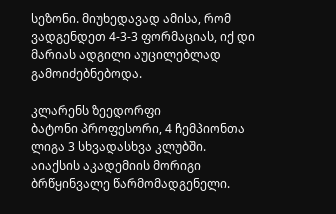სეზონი. მიუხედავად ამისა, რომ ვადგენდეთ 4-3-3 ფორმაციას, იქ დი მარიას ადგილი აუცილებლად გამოიძებნებოდა.

კლარენს ზეედორფი
ბატონი პროფესორი, 4 ჩემპიონთა ლიგა 3 სხვადასხვა კლუბში. აიაქსის აკადემიის მორიგი ბრწყინვალე წარმომადგენელი.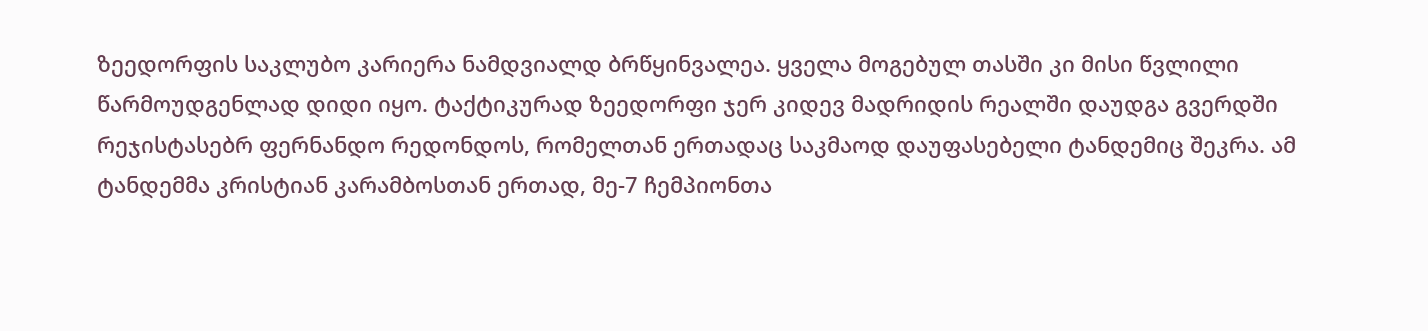ზეედორფის საკლუბო კარიერა ნამდვიალდ ბრწყინვალეა. ყველა მოგებულ თასში კი მისი წვლილი წარმოუდგენლად დიდი იყო. ტაქტიკურად ზეედორფი ჯერ კიდევ მადრიდის რეალში დაუდგა გვერდში რეჯისტასებრ ფერნანდო რედონდოს, რომელთან ერთადაც საკმაოდ დაუფასებელი ტანდემიც შეკრა. ამ ტანდემმა კრისტიან კარამბოსთან ერთად, მე-7 ჩემპიონთა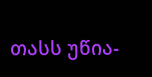თასს უწია-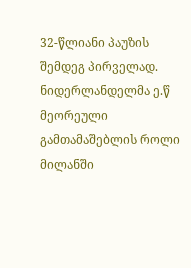32-წლიანი პაუზის შემდეგ პირველად. ნიდერლანდელმა ე.წ მეორეული გამთამაშებლის როლი მილანში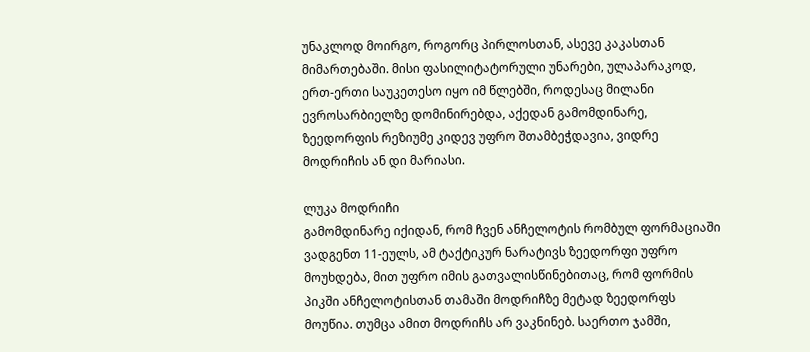უნაკლოდ მოირგო, როგორც პირლოსთან, ასევე კაკასთან მიმართებაში. მისი ფასილიტატორული უნარები, ულაპარაკოდ, ერთ-ერთი საუკეთესო იყო იმ წლებში, როდესაც მილანი ევროსარბიელზე დომინირებდა, აქედან გამომდინარე, ზეედორფის რეზიუმე კიდევ უფრო შთამბეჭდავია, ვიდრე მოდრიჩის ან დი მარიასი.

ლუკა მოდრიჩი
გამომდინარე იქიდან, რომ ჩვენ ანჩელოტის რომბულ ფორმაციაში ვადგენთ 11-ეულს, ამ ტაქტიკურ ნარატივს ზეედორფი უფრო მოუხდება, მით უფრო იმის გათვალისწინებითაც, რომ ფორმის პიკში ანჩელოტისთან თამაში მოდრიჩზე მეტად ზეედორფს მოუწია. თუმცა ამით მოდრიჩს არ ვაკნინებ. საერთო ჯამში,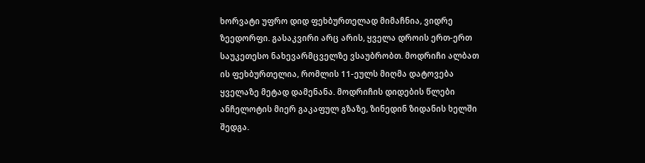ხორვატი უფრო დიდ ფეხბურთელად მიმაჩნია, ვიდრე ზეედორფი. გასაკვირი არც არის, ყველა დროის ერთ-ერთ საუკეთესო ნახევარმცველზე ვსაუბრობთ. მოდრიჩი ალბათ ის ფეხბურთელია, რომლის 11-ეულს მიღმა დატოვება ყველაზე მეტად დამენანა. მოდრიჩის დიდების წლები ანჩელოტის მიერ გაკაფულ გზაზე, ზინედინ ზიდანის ხელში შედგა.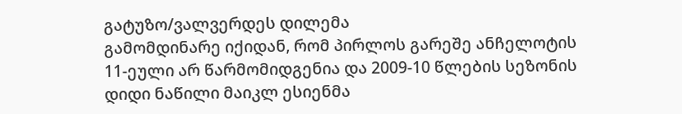გატუზო/ვალვერდეს დილემა
გამომდინარე იქიდან, რომ პირლოს გარეშე ანჩელოტის 11-ეული არ წარმომიდგენია და 2009-10 წლების სეზონის დიდი ნაწილი მაიკლ ესიენმა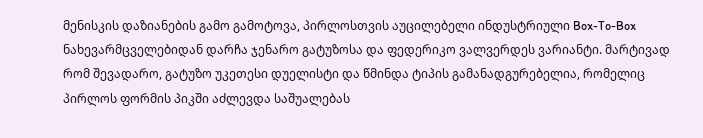მენისკის დაზიანების გამო გამოტოვა, პირლოსთვის აუცილებელი ინდუსტრიული Box-To-Box ნახევარმცველებიდან დარჩა ჯენარო გატუზოსა და ფედერიკო ვალვერდეს ვარიანტი. მარტივად რომ შევადარო, გატუზო უკეთესი დუელისტი და წმინდა ტიპის გამანადგურებელია, რომელიც პირლოს ფორმის პიკში აძლევდა საშუალებას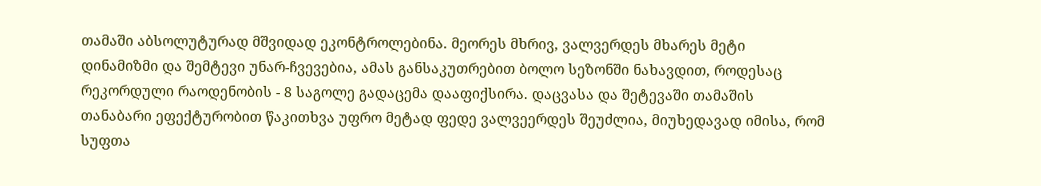თამაში აბსოლუტურად მშვიდად ეკონტროლებინა. მეორეს მხრივ, ვალვერდეს მხარეს მეტი დინამიზმი და შემტევი უნარ-ჩვევებია, ამას განსაკუთრებით ბოლო სეზონში ნახავდით, როდესაც რეკორდული რაოდენობის - 8 საგოლე გადაცემა დააფიქსირა. დაცვასა და შეტევაში თამაშის თანაბარი ეფექტურობით წაკითხვა უფრო მეტად ფედე ვალვეერდეს შეუძლია, მიუხედავად იმისა, რომ სუფთა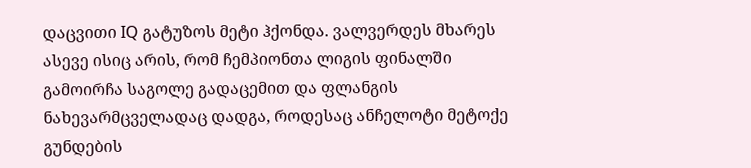დაცვითი IQ გატუზოს მეტი ჰქონდა. ვალვერდეს მხარეს ასევე ისიც არის, რომ ჩემპიონთა ლიგის ფინალში გამოირჩა საგოლე გადაცემით და ფლანგის ნახევარმცველადაც დადგა, როდესაც ანჩელოტი მეტოქე გუნდების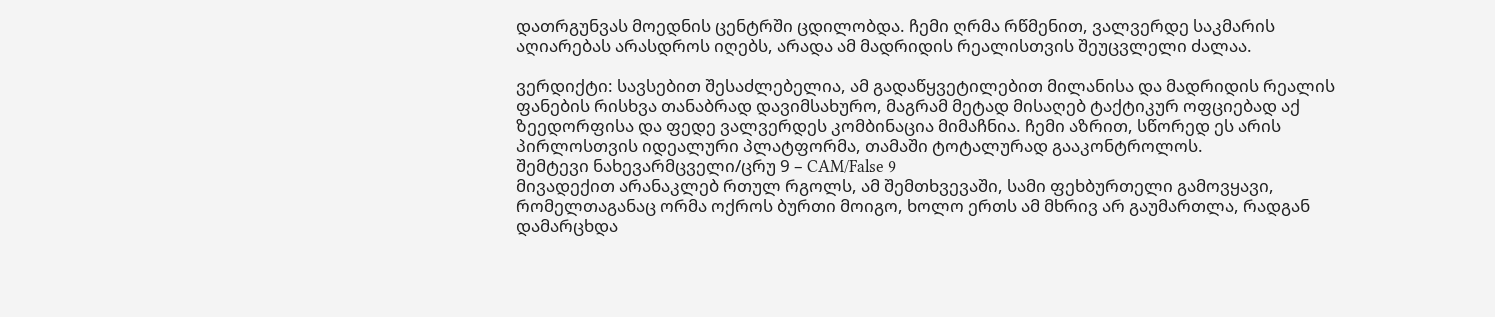დათრგუნვას მოედნის ცენტრში ცდილობდა. ჩემი ღრმა რწმენით, ვალვერდე საკმარის აღიარებას არასდროს იღებს, არადა ამ მადრიდის რეალისთვის შეუცვლელი ძალაა.

ვერდიქტი: სავსებით შესაძლებელია, ამ გადაწყვეტილებით მილანისა და მადრიდის რეალის ფანების რისხვა თანაბრად დავიმსახურო, მაგრამ მეტად მისაღებ ტაქტიკურ ოფციებად აქ ზეედორფისა და ფედე ვალვერდეს კომბინაცია მიმაჩნია. ჩემი აზრით, სწორედ ეს არის პირლოსთვის იდეალური პლატფორმა, თამაში ტოტალურად გააკონტროლოს.
შემტევი ნახევარმცველი/ცრუ 9 – CAM/False 9
მივადექით არანაკლებ რთულ რგოლს, ამ შემთხვევაში, სამი ფეხბურთელი გამოვყავი, რომელთაგანაც ორმა ოქროს ბურთი მოიგო, ხოლო ერთს ამ მხრივ არ გაუმართლა, რადგან დამარცხდა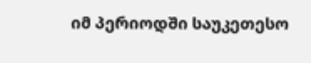იმ პერიოდში საუკეთესო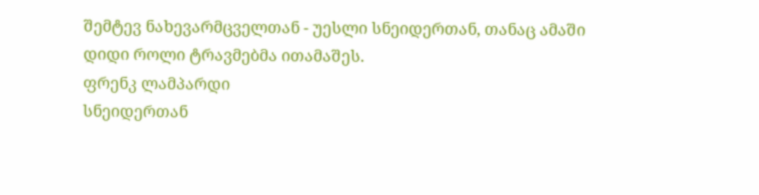შემტევ ნახევარმცველთან - უესლი სნეიდერთან, თანაც ამაში დიდი როლი ტრავმებმა ითამაშეს.
ფრენკ ლამპარდი
სნეიდერთან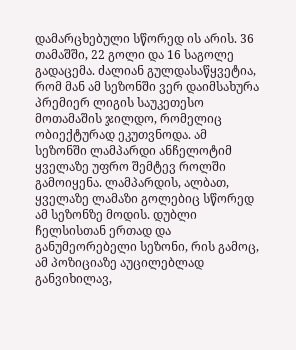დამარცხებული სწორედ ის არის. 36 თამაშში, 22 გოლი და 16 საგოლე გადაცემა. ძალიან გულდასაწყვეტია, რომ მან ამ სეზონში ვერ დაიმსახურა პრემიერ ლიგის საუკეთესო მოთამაშის ჯილდო, რომელიც ობიექტურად ეკუთვნოდა. ამ სეზონში ლამპარდი ანჩელოტიმ ყველაზე უფრო შემტევ როლში გამოიყენა. ლამპარდის, ალბათ, ყველაზე ლამაზი გოლებიც სწორედ ამ სეზონზე მოდის. დუბლი ჩელსისთან ერთად და განუმეორებელი სეზონი, რის გამოც, ამ პოზიციაზე აუცილებლად განვიხილავ,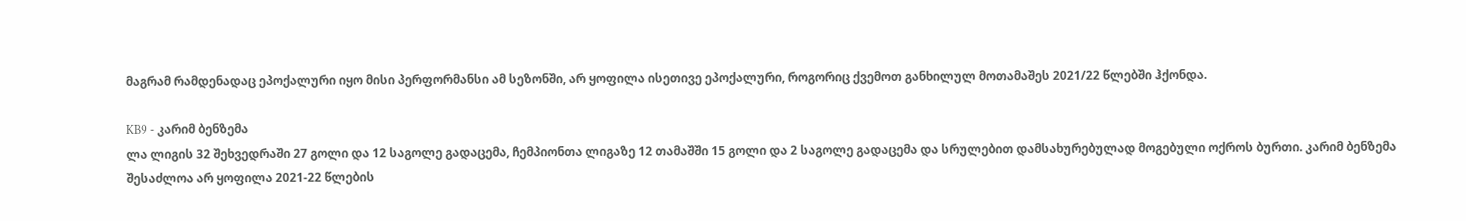მაგრამ რამდენადაც ეპოქალური იყო მისი პერფორმანსი ამ სეზონში, არ ყოფილა ისეთივე ეპოქალური, როგორიც ქვემოთ განხილულ მოთამაშეს 2021/22 წლებში ჰქონდა.

KB9 - კარიმ ბენზემა
ლა ლიგის 32 შეხვედრაში 27 გოლი და 12 საგოლე გადაცემა, ჩემპიონთა ლიგაზე 12 თამაშში 15 გოლი და 2 საგოლე გადაცემა და სრულებით დამსახურებულად მოგებული ოქროს ბურთი. კარიმ ბენზემა შესაძლოა არ ყოფილა 2021-22 წლების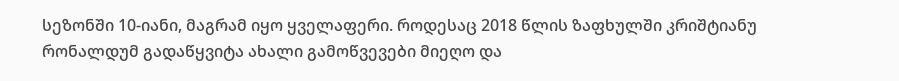სეზონში 10-იანი, მაგრამ იყო ყველაფერი. როდესაც 2018 წლის ზაფხულში კრიშტიანუ რონალდუმ გადაწყვიტა ახალი გამოწვევები მიეღო და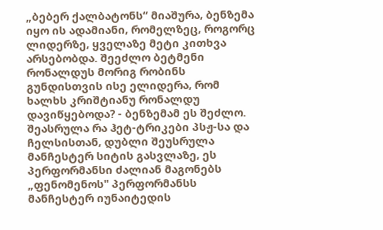„ბებერ ქალბატონს“ მიაშურა, ბენზემა იყო ის ადამიანი, რომელზეც, როგორც ლიდერზე, ყველაზე მეტი კითხვა არსებობდა. შეეძლო ბეტმენი რონალდუს მორიგ რობინს გუნდისთვის ისე ელიდერა, რომ ხალხს კრიშტიანუ რონალდუ დავიწყებოდა? - ბენზემამ ეს შეძლო. შეასრულა რა ჰეტ-ტრიკები პსჟ-სა და ჩელსისთან, დუბლი შეუსრულა მანჩესტერ სიტის გასვლაზე, ეს პერფორმანსი ძალიან მაგონებს „ფენომენოს" პერფორმანსს მანჩესტერ იუნაიტედის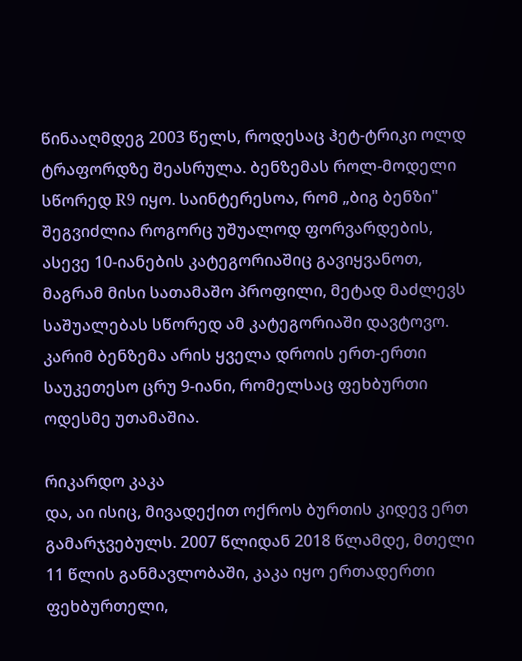წინააღმდეგ 2003 წელს, როდესაც ჰეტ-ტრიკი ოლდ ტრაფორდზე შეასრულა. ბენზემას როლ-მოდელი სწორედ R9 იყო. საინტერესოა, რომ „ბიგ ბენზი" შეგვიძლია როგორც უშუალოდ ფორვარდების, ასევე 10-იანების კატეგორიაშიც გავიყვანოთ, მაგრამ მისი სათამაშო პროფილი, მეტად მაძლევს საშუალებას სწორედ ამ კატეგორიაში დავტოვო. კარიმ ბენზემა არის ყველა დროის ერთ-ერთი საუკეთესო ცრუ 9-იანი, რომელსაც ფეხბურთი ოდესმე უთამაშია.

რიკარდო კაკა
და, აი ისიც, მივადექით ოქროს ბურთის კიდევ ერთ გამარჯვებულს. 2007 წლიდან 2018 წლამდე, მთელი 11 წლის განმავლობაში, კაკა იყო ერთადერთი ფეხბურთელი,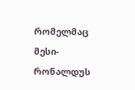რომელმაც მესი-რონალდუს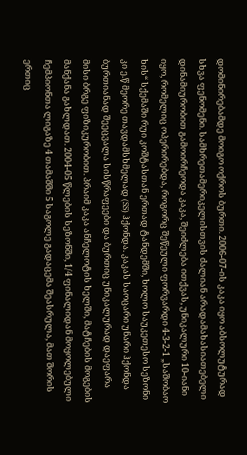დომინირებამდე მოიგო ოქროს ბურთი. 2006-07-ის კაკა იყო აბსოლუტურად სხვა ფენომენი. სამხრეთამერიკელისთვის ძალიან არადამახასიათებელი დინამიურობით გამოირჩეოდა კაკა, შეიძლება ითქვას, უნიკალური 10-იანი იყო, რომელიც ოპერირებდა, როგორც შეწეული ფორვარდი 4-3-2-1 „საშობაო ხის“ სქემაში რუი კოშტასთან ერთად ტანდემში, ხოლო საუკეთესო სეზონი კი ე.წ მეორე თავდამსხმელად (SS) ჰქონდა. კაკას საოცარი უნარი ჰქონდა ბურთიანად შეეცვალა სისწრაფეები და ბურთიც უნიკალურად დაეფარა მისი ბრგე ფიზიკურობით. პრაიმ კაკა ანჩელოტის ხელში, მატჩების მოგების მანქანა გახლდათ. 2004-05 წლების სეზონში, 1/4 ფინალიდან მოყოლებული ჩემპიონთა ლიგაზე 4 თამაშში 5 საგოლე გადაცემა შეასრულა, მათ შორის ერთიც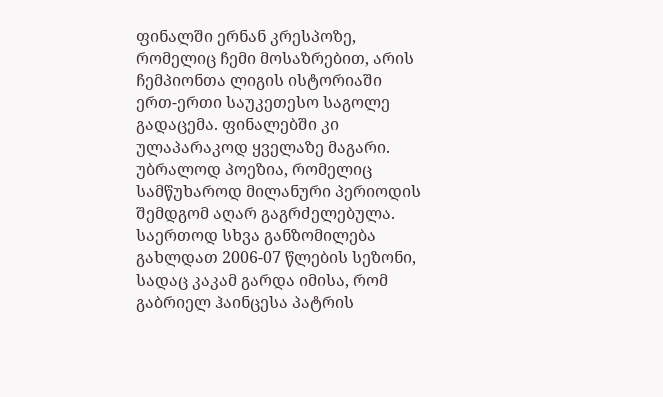ფინალში ერნან კრესპოზე, რომელიც ჩემი მოსაზრებით, არის ჩემპიონთა ლიგის ისტორიაში ერთ-ერთი საუკეთესო საგოლე გადაცემა. ფინალებში კი ულაპარაკოდ ყველაზე მაგარი. უბრალოდ პოეზია, რომელიც სამწუხაროდ მილანური პერიოდის შემდგომ აღარ გაგრძელებულა. საერთოდ სხვა განზომილება გახლდათ 2006-07 წლების სეზონი, სადაც კაკამ გარდა იმისა, რომ გაბრიელ ჰაინცესა პატრის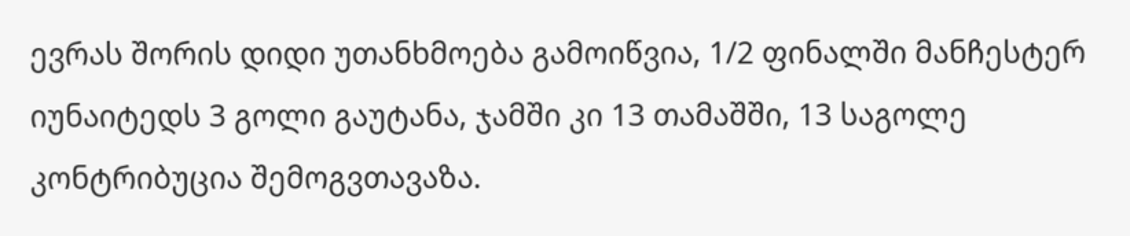ევრას შორის დიდი უთანხმოება გამოიწვია, 1/2 ფინალში მანჩესტერ იუნაიტედს 3 გოლი გაუტანა, ჯამში კი 13 თამაშში, 13 საგოლე კონტრიბუცია შემოგვთავაზა.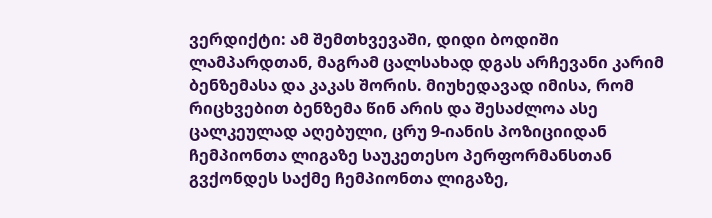ვერდიქტი: ამ შემთხვევაში, დიდი ბოდიში ლამპარდთან, მაგრამ ცალსახად დგას არჩევანი კარიმ ბენზემასა და კაკას შორის. მიუხედავად იმისა, რომ რიცხვებით ბენზემა წინ არის და შესაძლოა ასე ცალკეულად აღებული, ცრუ 9-იანის პოზიციიდან ჩემპიონთა ლიგაზე საუკეთესო პერფორმანსთან გვქონდეს საქმე ჩემპიონთა ლიგაზე,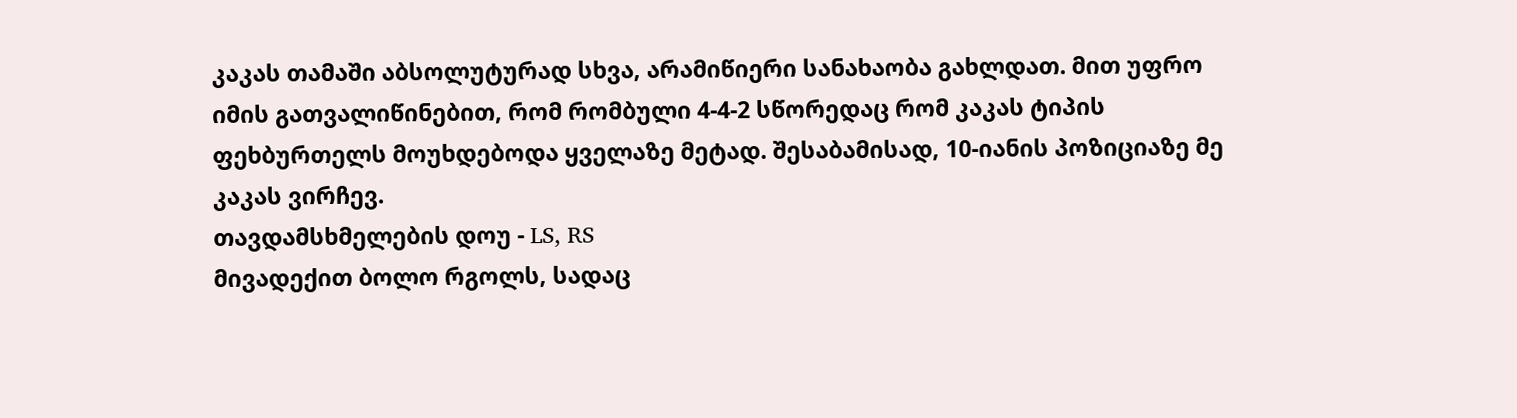კაკას თამაში აბსოლუტურად სხვა, არამიწიერი სანახაობა გახლდათ. მით უფრო იმის გათვალიწინებით, რომ რომბული 4-4-2 სწორედაც რომ კაკას ტიპის ფეხბურთელს მოუხდებოდა ყველაზე მეტად. შესაბამისად, 10-იანის პოზიციაზე მე კაკას ვირჩევ.
თავდამსხმელების დოუ - LS, RS
მივადექით ბოლო რგოლს, სადაც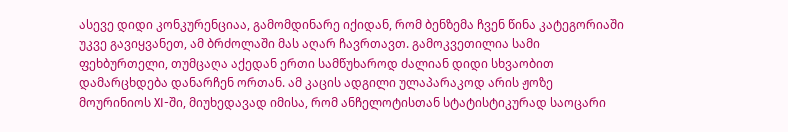ასევე დიდი კონკურენციაა, გამომდინარე იქიდან, რომ ბენზემა ჩვენ წინა კატეგორიაში უკვე გავიყვანეთ, ამ ბრძოლაში მას აღარ ჩავრთავთ. გამოკვეთილია სამი ფეხბურთელი, თუმცაღა აქედან ერთი სამწუხაროდ ძალიან დიდი სხვაობით დამარცხდება დანარჩენ ორთან. ამ კაცის ადგილი ულაპარაკოდ არის ჟოზე მოურინიოს XI-ში, მიუხედავად იმისა, რომ ანჩელოტისთან სტატისტიკურად საოცარი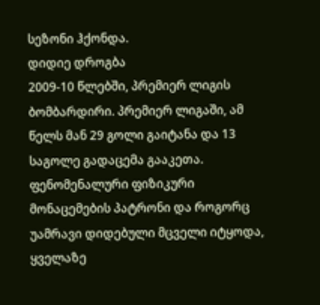სეზონი ჰქონდა.
დიდიე დროგბა
2009-10 წლებში, პრემიერ ლიგის ბომბარდირი. პრემიერ ლიგაში, ამ წელს მან 29 გოლი გაიტანა და 13 საგოლე გადაცემა გააკეთა. ფენომენალური ფიზიკური მონაცემების პატრონი და როგორც უამრავი დიდებული მცველი იტყოდა, ყველაზე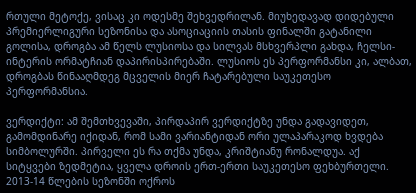რთული მეტოქე, ვისაც კი ოდესმე შეხვედრილან. მიუხედავად დიდებული პრემიერლიგური სეზონისა და ასოციაციის თასის ფინალში გატანილი გოლისა, დროგბა ამ წელს ლუსიოსა და სილვას მსხვერპლი გახდა, ჩელსი-ინტერის ორმატჩიან დაპირისპირებაში. ლუსიოს ეს პერფორმანსი კი, ალბათ, დროგბას წინააღმდეგ მცველის მიერ ჩატარებული საუკეთესო პერფორმანსია.

ვერდიქტი: ამ შემთხვევაში, პირდაპირ ვერდიქტზე უნდა გადავიდეთ, გამომდინარე იქიდან, რომ სამი ვარიანტიდან ორი ულაპარაკოდ ხვდება სიმბოლურში. პირველი ეს რა თქმა უნდა, კრიშტიანუ რონალდუა. აქ სიტყვები ზედმეტია, ყველა დროის ერთ-ერთი საუკეთესო ფეხბურთელი. 2013-14 წლების სეზონში ოქროს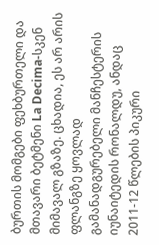ბურთის მომგები ფეხბურთელი და მთავარი ბეტმენი La Decima-სკენ მიმავალ გზაზე. ცხადია, ეს არ არის ფლანგზე ყოვლად გამანადგურებელი მანჩესტერის იუნაიტედის რონალდუ, ანდაც 2011-12 წლების პიკური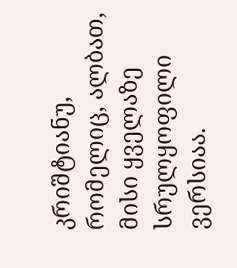კრიშტიანუ, რომელიც, ალბათ, მისი ყველაზე სრულყოფილი ვერსიაა.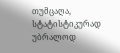თუმცაღა, სტატისტიკურად უბრალოდ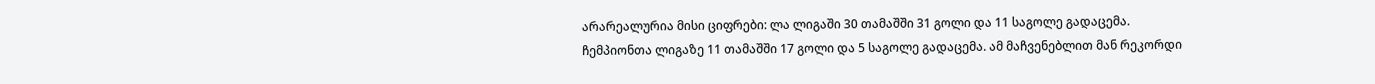არარეალურია მისი ციფრები: ლა ლიგაში 30 თამაშში 31 გოლი და 11 საგოლე გადაცემა. ჩემპიონთა ლიგაზე 11 თამაშში 17 გოლი და 5 საგოლე გადაცემა. ამ მაჩვენებლით მან რეკორდი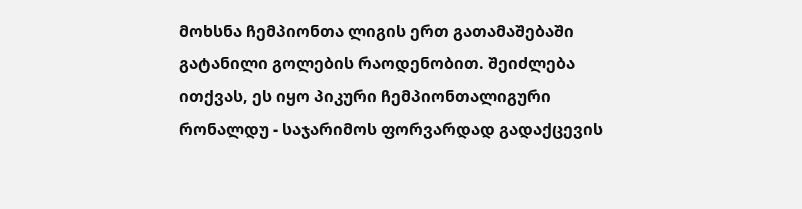მოხსნა ჩემპიონთა ლიგის ერთ გათამაშებაში გატანილი გოლების რაოდენობით. შეიძლება ითქვას, ეს იყო პიკური ჩემპიონთალიგური რონალდუ - საჯარიმოს ფორვარდად გადაქცევის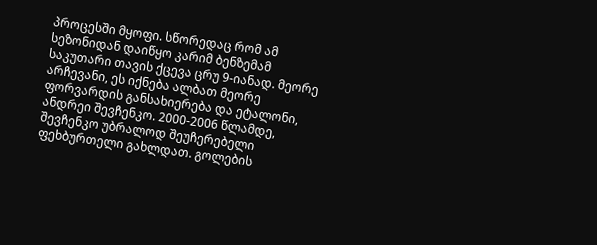პროცესში მყოფი. სწორედაც რომ ამ სეზონიდან დაიწყო კარიმ ბენზემამ საკუთარი თავის ქცევა ცრუ 9-იანად. მეორე არჩევანი, ეს იქნება ალბათ მეორე ფორვარდის განსახიერება და ეტალონი, ანდრეი შევჩენკო. 2000-2006 წლამდე, შევჩენკო უბრალოდ შეუჩერებელი ფეხბურთელი გახლდათ. გოლების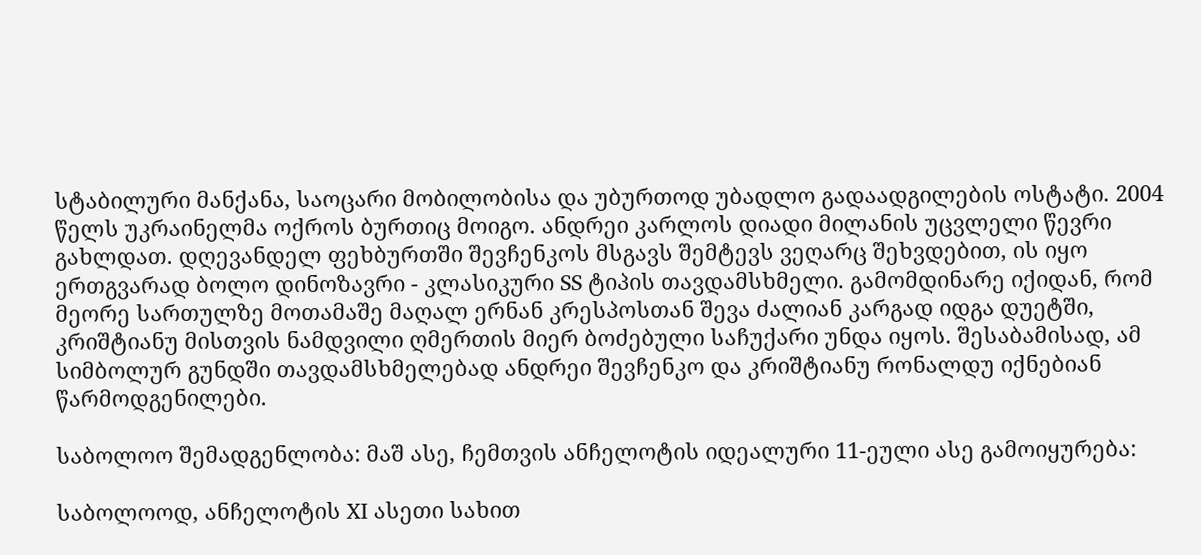სტაბილური მანქანა, საოცარი მობილობისა და უბურთოდ უბადლო გადაადგილების ოსტატი. 2004 წელს უკრაინელმა ოქროს ბურთიც მოიგო. ანდრეი კარლოს დიადი მილანის უცვლელი წევრი გახლდათ. დღევანდელ ფეხბურთში შევჩენკოს მსგავს შემტევს ვეღარც შეხვდებით, ის იყო ერთგვარად ბოლო დინოზავრი - კლასიკური SS ტიპის თავდამსხმელი. გამომდინარე იქიდან, რომ მეორე სართულზე მოთამაშე მაღალ ერნან კრესპოსთან შევა ძალიან კარგად იდგა დუეტში, კრიშტიანუ მისთვის ნამდვილი ღმერთის მიერ ბოძებული საჩუქარი უნდა იყოს. შესაბამისად, ამ სიმბოლურ გუნდში თავდამსხმელებად ანდრეი შევჩენკო და კრიშტიანუ რონალდუ იქნებიან წარმოდგენილები.

საბოლოო შემადგენლობა: მაშ ასე, ჩემთვის ანჩელოტის იდეალური 11-ეული ასე გამოიყურება:

საბოლოოდ, ანჩელოტის XI ასეთი სახით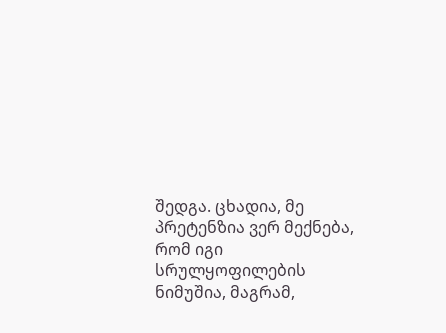შედგა. ცხადია, მე პრეტენზია ვერ მექნება, რომ იგი სრულყოფილების ნიმუშია, მაგრამ,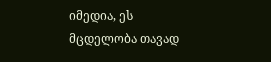იმედია, ეს მცდელობა თავად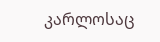კარლოსაც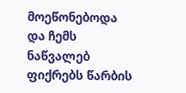მოეწონებოდა და ჩემს ნაწვალებ ფიქრებს წარბის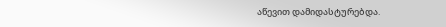აწევით დამიდასტურებდა.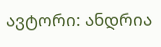ავტორი: ანდრია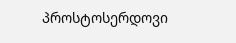პროსტოსერდოვი